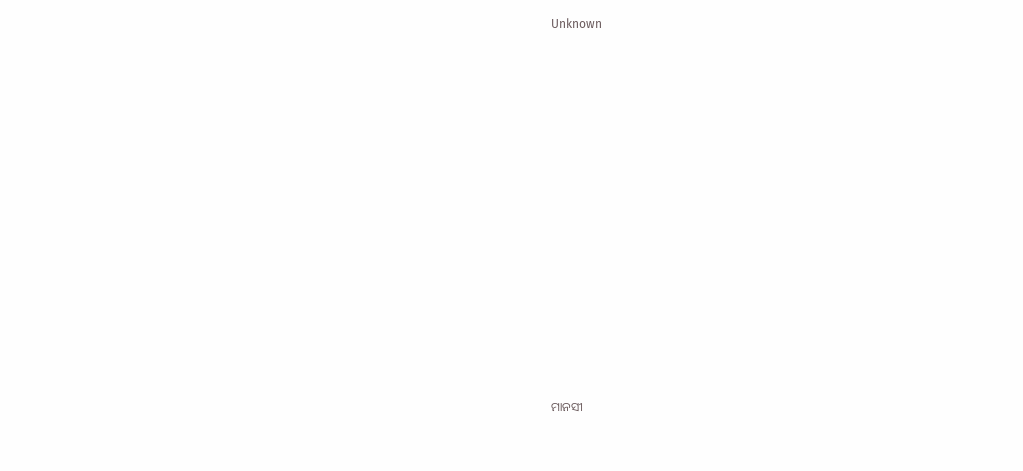Unknown



















ମାନସୀ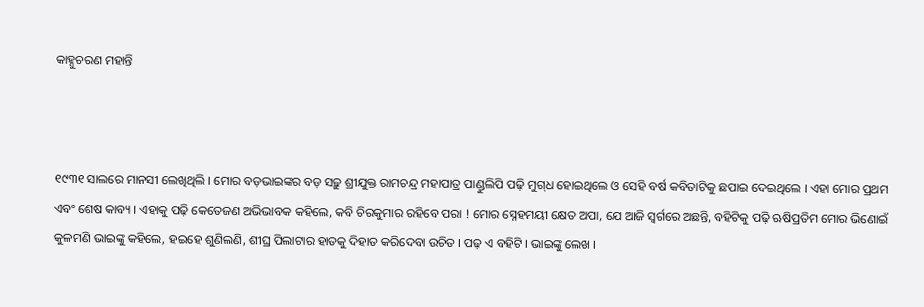କାହ୍ନୁଚରଣ ମହାନ୍ତି



୧୯୩୧ ସାଲରେ ମାନସୀ ଲେଖିଥିଲି । ମୋର ବଡ଼ଭାଇଙ୍କର ବଡ଼ ସଢ଼ୁ ଶ୍ରୀଯୁକ୍ତ ରାମଚନ୍ଦ୍ର ମହାପାତ୍ର ପାଣ୍ଡୁଲିପି ପଢ଼ି ମୁଗ୍‌ଧ ହୋଇଥିଲେ ଓ ସେହି ବର୍ଷ କବିତାଟିକୁ ଛପାଇ ଦେଇଥିଲେ । ଏହା ମୋର ପ୍ରଥମ ଏବଂ ଶେଷ କାବ୍ୟ । ଏହାକୁ ପଢ଼ି କେତେଜଣ ଅଭିଭାବକ କହିଲେ, କବି ଚିରକୁମାର ରହିବେ ପରା ! ମୋର ସ୍ନେହମୟୀ କ୍ଷେତ ଅପା, ଯେ ଆଜି ସ୍ୱର୍ଗରେ ଅଛନ୍ତି, ବହିଟିକୁ ପଢ଼ି ଋଷିପ୍ରତିମ ମୋର ଭିଣୋଇଁ କୁଳମଣି ଭାଇଙ୍କୁ କହିଲେ, ହଇହେ ଶୁଣିଲଣି, ଶୀଘ୍ର ପିଲାଟାର ହାତକୁ ଦିହାତ କରିଦେବା ଉଚିତ । ପଢ଼ ଏ ବହିଟି । ଭାଇଙ୍କୁ ଲେଖ ।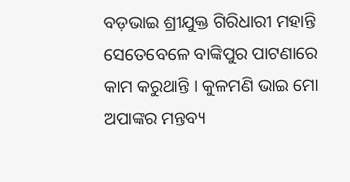ବଡ଼ଭାଇ ଶ୍ରୀଯୁକ୍ତ ଗିରିଧାରୀ ମହାନ୍ତି ସେତେବେଳେ ବାଙ୍କିପୁର ପାଟଣାରେ କାମ କରୁଥାନ୍ତି । କୁଳମଣି ଭାଇ ମୋ ଅପାଙ୍କର ମନ୍ତବ୍ୟ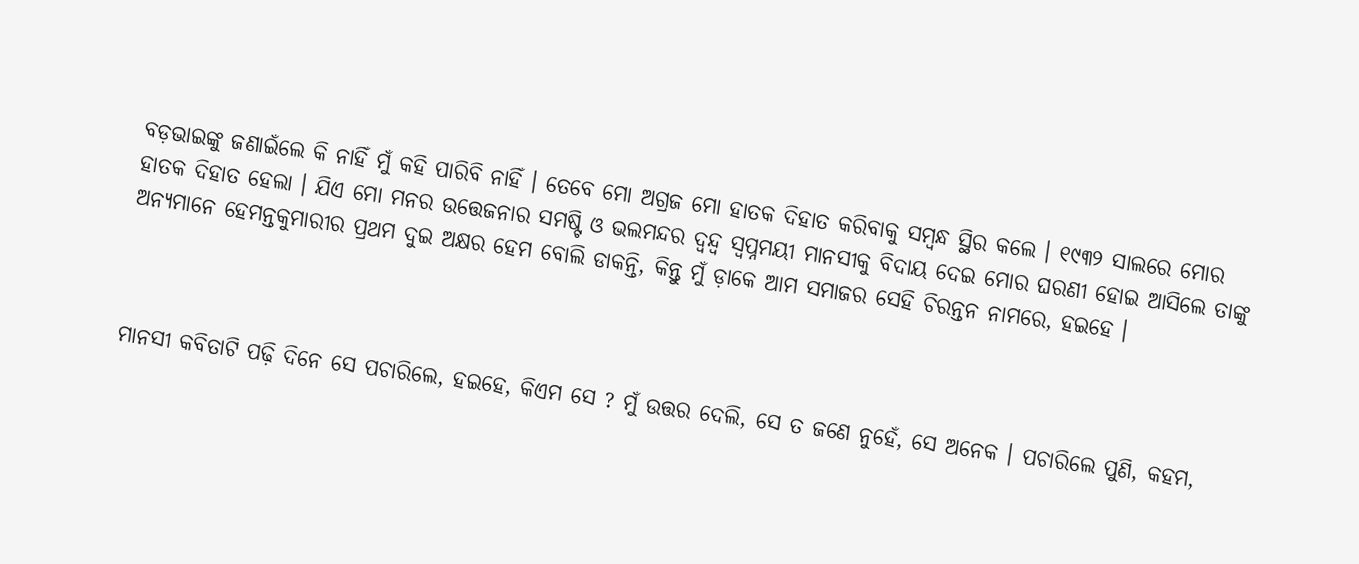ବଡ଼ଭାଇଙ୍କୁ ଜଣାଇଁଲେ କି ନାହିଁ ମୁଁ କହି ପାରିବି ନାହିଁ । ତେବେ ମୋ ଅଗ୍ରଜ ମୋ ହାତକ ଦିହାତ କରିବାକୁ ସମ୍ବନ୍ଧ ସ୍ଥିର କଲେ । ୧୯୩୨ ସାଲରେ ମୋର ହାତକ ଦିହାତ ହେଲା । ଯିଏ ମୋ ମନର ଉତ୍ତେଜନାର ସମଷ୍ଟି ଓ ଭଲମନ୍ଦର ଦ୍ୱନ୍ଦ୍ୱ ସ୍ୱପ୍ନମୟୀ ମାନସୀକୁ ବିଦାୟ ଦେଇ ମୋର ଘରଣୀ ହୋଇ ଆସିଲେ ତାଙ୍କୁ ଅନ୍ୟମାନେ ହେମନ୍ତକୁମାରୀର ପ୍ରଥମ ଦୁଇ ଅକ୍ଷର ହେମ ବୋଲି ଡାକନ୍ତି, କିନ୍ତୁ ମୁଁ ଡ଼ାକେ ଆମ ସମାଜର ସେହି ଚିରନ୍ତନ ନାମରେ, ହଇହେ ।



ମାନସୀ କବିତାଟି ପଢ଼ି ଦିନେ ସେ ପଚାରିଲେ, ହଇହେ, କିଏମ ସେ ? ମୁଁ ଉତ୍ତର ଦେଲି, ସେ ତ ଜଣେ ନୁହେଁ, ସେ ଅନେକ । ପଚାରିଲେ ପୁଣି, କହମ,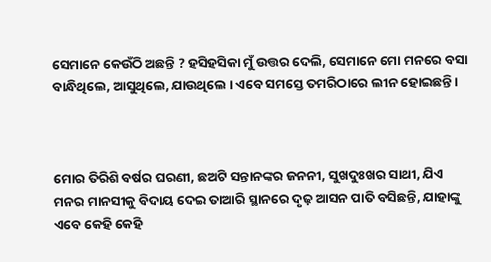ସେମାନେ କେଉଁଠି ଅଛନ୍ତି ? ହସିହସିକା ମୁଁ ଉତ୍ତର ଦେଲି, ସେମାନେ ମୋ ମନରେ ବସା ବାନ୍ଧିଥିଲେ, ଆସୁଥିଲେ, ଯାଉଥିଲେ । ଏବେ ସମସ୍ତେ ତମରିଠାରେ ଲୀନ ହୋଇଛନ୍ତି ।



ମୋର ତିରିଶି ବର୍ଷର ଘରଣୀ, ଛଅଟି ସନ୍ତାନଙ୍କର ଜନନୀ, ସୁଖଦୁଃଖର ସାଥୀ, ଯିଏ ମନର ମାନସୀକୁ ବିଦାୟ ଦେଇ ତାଆରି ସ୍ଥାନରେ ଦୃଢ଼ ଆସନ ପାତି ବସିଛନ୍ତି, ଯାହାଙ୍କୁ ଏବେ କେହି କେହି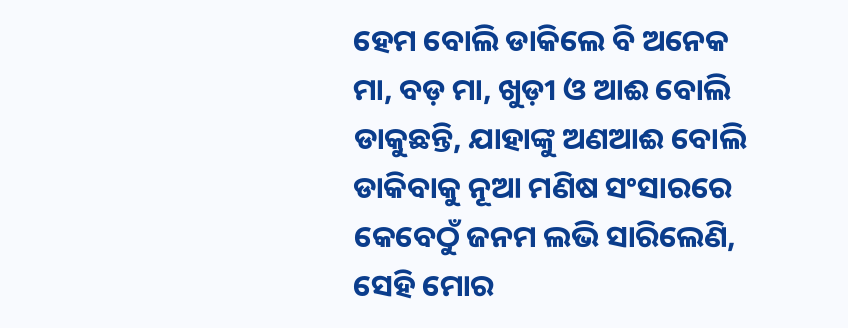ହେମ ବୋଲି ଡାକିଲେ ବି ଅନେକ ମା, ବଡ଼ ମା, ଖୁଡ଼ୀ ଓ ଆଈ ବୋଲି ଡାକୁଛନ୍ତି, ଯାହାଙ୍କୁ ଅଣଆଈ ବୋଲି ଡାକିବାକୁ ନୂଆ ମଣିଷ ସଂସାରରେ କେବେଠୁଁ ଜନମ ଲଭି ସାରିଲେଣି, ସେହି ମୋର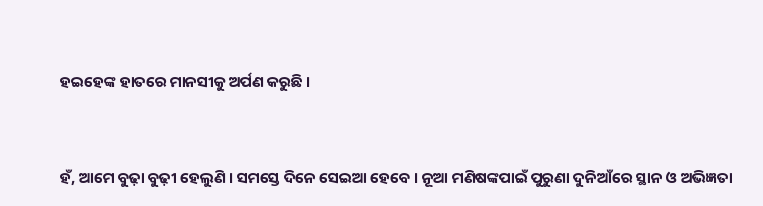ହଇହେଙ୍କ ହାତରେ ମାନସୀକୁ ଅର୍ପଣ କରୁଛି ।



ହଁ, ଆମେ ବୁଢ଼ା ବୁଢ଼ୀ ହେଲୁଣି । ସମସ୍ତେ ଦିନେ ସେଇଆ ହେବେ । ନୂଆ ମଣିଷଙ୍କପାଇଁ ପୁରୁଣା ଦୁନିଆଁରେ ସ୍ଥାନ ଓ ଅଭିଜ୍ଞତା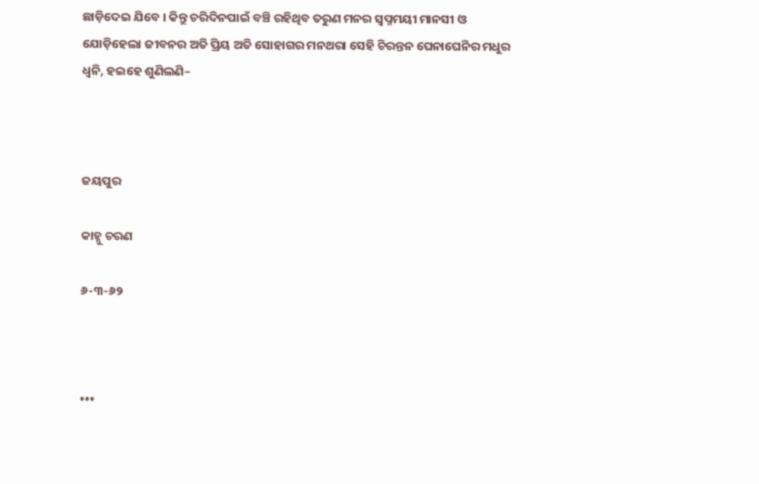ଛାଡ଼ିଦେଇ ଯିବେ । କିନ୍ତୁ ଚରିଦିନପାଇଁ ବଞ୍ଚି ରହିଥିବ ତରୁଣ ମନର ସ୍ୱପ୍ନମୟୀ ମାନସୀ ଓ ଯୋଡ଼ିହେଲା ଜୀବନର ଅତି ପ୍ରିୟ ଅତି ସୋହାଗର ମନଥରା ସେହି ଚିରନ୍ତନ ଘେନାଘେନିର ମଧୁର ଧ୍ୱନି, ହଇହେ ଶୁଣିଲଣି–



ଜୟପୁର

କାହ୍ନୁ ଚରଣ

୬-୩-୬୨



•••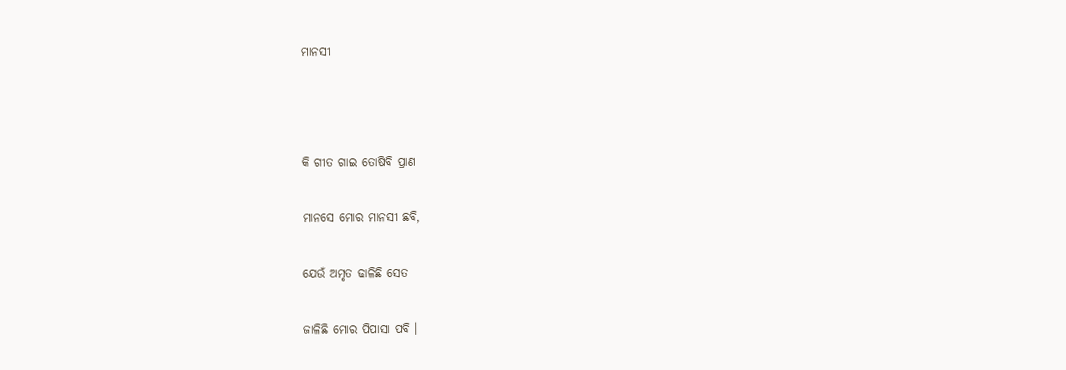ମାନସୀ



କି ଗୀତ ଗାଇ ତୋଷିବି ପ୍ରାଣ

ମାନସେ ମୋର ମାନସୀ ଛବି,

ଯେଉଁ ଅମୃତ ଢାଳିଛି ସେତ

ଜାଳିଛି ମୋର ପିପାସା ପବି ।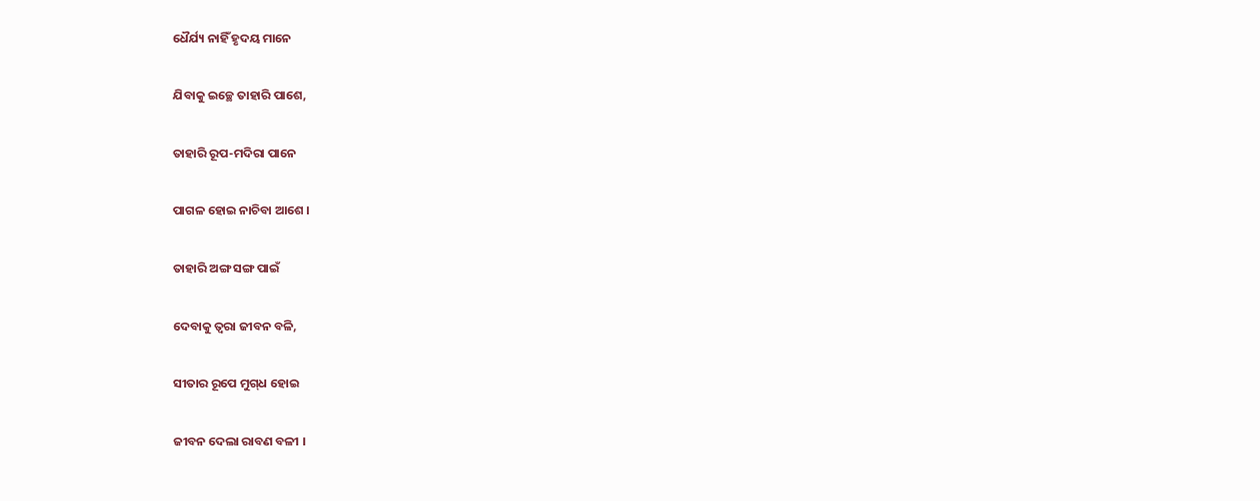ଧୈର୍ଯ୍ୟ ନାହିଁ ହୃଦୟ ମାନେ

ଯିବାକୁ ଇଚ୍ଛେ ତାହାରି ପାଶେ,

ତାହାରି ରୂପ-ମଦିରା ପାନେ

ପାଗଳ ହୋଇ ନାଚିବା ଆଶେ ।

ତାହାରି ଅଙ୍ଗ ସଙ୍ଗ ପାଇଁ

ଦେବାକୁ ତ୍ୱରା ଜୀବନ ବଳି,

ସୀତାର ରୂପେ ମୁଗ୍‌ଧ ହୋଇ

ଜୀବନ ଦେଲା ରାବଣ ବଳୀ ।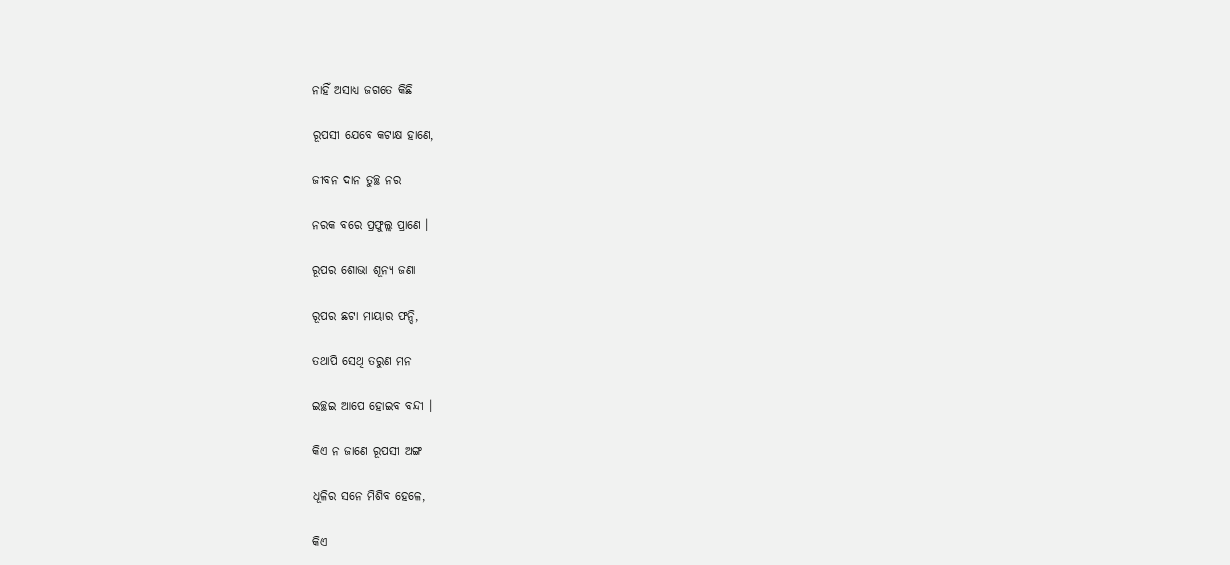ନାହିଁ ଅସାଧ୍ୟ ଜଗତେ କିଛି

ରୂପସୀ ଯେବେ କଟାକ୍ଷ ହାଣେ,

ଜୀବନ ଦାନ ତୁଚ୍ଛ ନର

ନରକ ବରେ ପ୍ରଫୁଲ୍ଲ ପ୍ରାଣେ ।

ରୂପର ଶୋଭା ଶୂନ୍ୟ ଜଣା

ରୂପର ଛଟା ମାୟାର ଫନ୍ଦି,

ତଥାପି ସେଥି ତରୁଣ ମନ

ଇଚ୍ଛଇ ଆପେ ହୋଇବ ବନ୍ଦୀ ।

କିଏ ନ ଜାଣେ ରୂପସୀ ଅଙ୍ଗ

ଧୂଳିର ସନେ ମିଶିବ ହେଳେ,

କିଏ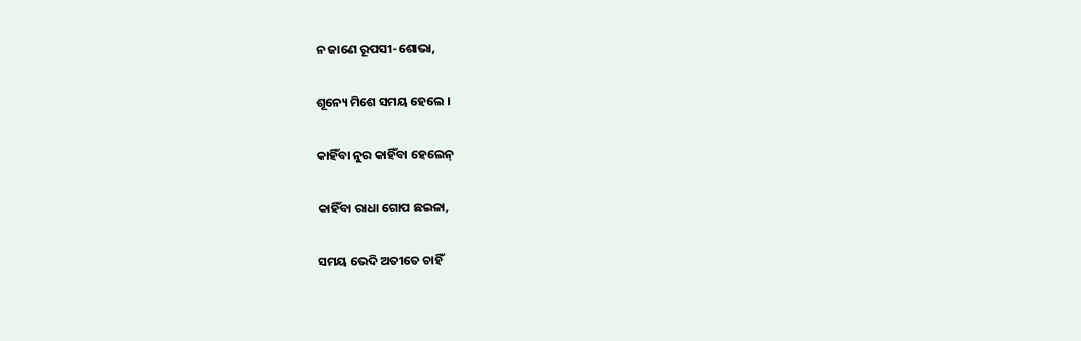ନ ଜାଣେ ରୂପସୀ-ଶୋଭା,

ଶୂନ୍ୟେ ମିଶେ ସମୟ ହେଲେ ।

କାହିଁବା ନୁର କାହିଁବା ହେଲେନ୍‌

କାହିଁବା ରାଧା ଗୋପ ଛଇଳା,

ସମୟ ଭେଦି ଅତୀତେ ଚାହିଁ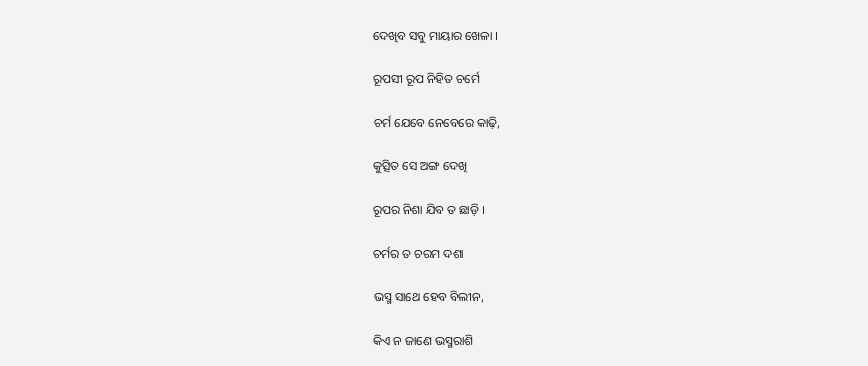ଦେଖିବ ସବୁ ମାୟାର ଖେଳା ।

ରୂପସୀ ରୂପ ନିହିତ ଚର୍ମେ

ଚର୍ମ ଯେବେ ନେବେରେ କାଢ଼ି,

କୁତ୍ସିତ ସେ ଅଙ୍ଗ ଦେଖି

ରୂପର ନିଶା ଯିବ ତ ଛାଡ଼ି ।

ଚର୍ମର ତ ଚରମ ଦଶା

ଭସ୍ମ ସାଥେ ହେବ ବିଲୀନ,

କିଏ ନ ଜାଣେ ଭସ୍ମରାଶି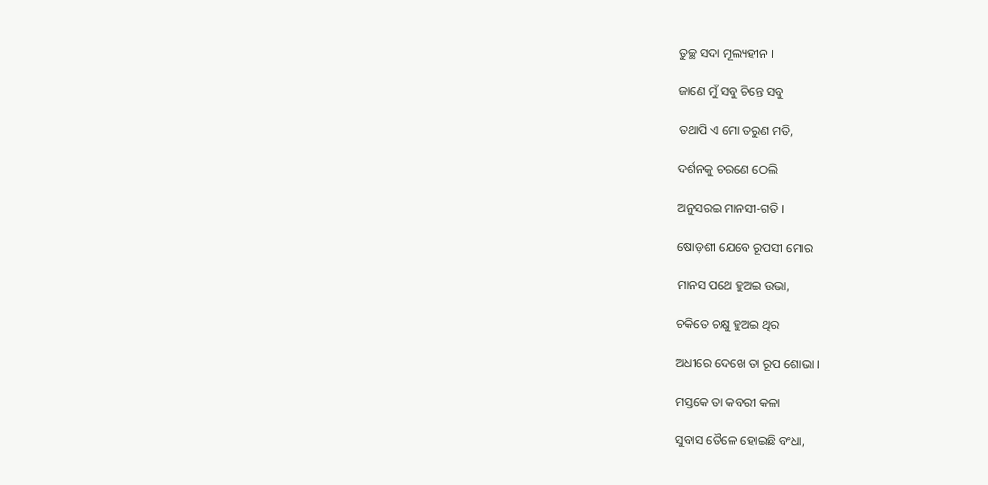ତୁଚ୍ଛ ସଦା ମୂଲ୍ୟହୀନ ।

ଜାଣେ ମୁଁ ସବୁ ଚିନ୍ତେ ସବୁ

ତଥାପି ଏ ମୋ ତରୁଣ ମତି,

ଦର୍ଶନକୁ ଚରଣେ ଠେଲି

ଅନୁସରଇ ମାନସୀ-ଗତି ।

ଷୋଡ଼ଶୀ ଯେବେ ରୂପସୀ ମୋର

ମାନସ ପଥେ ହୁଅଇ ଉଭା,

ଚକିତେ ଚକ୍ଷୁ ହୁଅଇ ଥିର

ଅଧୀରେ ଦେଖେ ତା ରୂପ ଶୋଭା ।

ମସ୍ତକେ ତା କବରୀ କଳା

ସୁବାସ ତୈଳେ ହୋଇଛି ବଂଧା,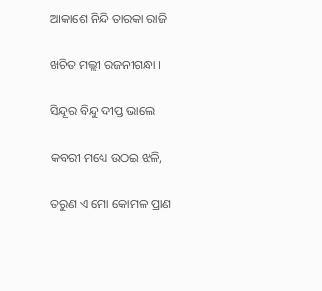ଆକାଶେ ନିନ୍ଦି ତାରକା ରାଜି

ଖଚିତ ମଲ୍ଲୀ ରଜନୀଗନ୍ଧା ।

ସିନ୍ଦୂର ବିନ୍ଦୁ ଦୀପ୍ତ ଭାଲେ

କବରୀ ମଧ୍ୟେ ଉଠଇ ଝଳି,

ତରୁଣ ଏ ମୋ କୋମଳ ପ୍ରାଣ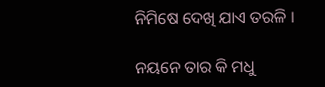ନିମିଷେ ଦେଖି ଯାଏ ତରଳି ।

ନୟନେ ତାର କି ମଧୁ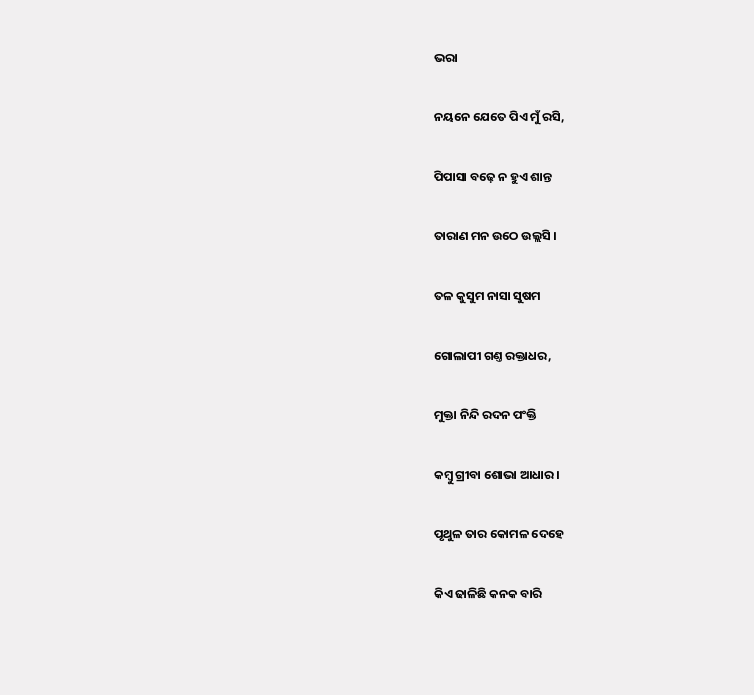ଭରା

ନୟନେ ଯେତେ ପିଏ ମୁଁ ରସି,

ପିପାସା ବଢ଼େ ନ ହୁଏ ଶାନ୍ତ

ତାରାଣ ମନ ଉଠେ ଉଲ୍ଲସି ।

ତଳ କୁସୁମ ନାସା ସୁଷମ

ଗୋଲାପୀ ଗଣ୍ତ ରକ୍ତାଧର,

ମୁକ୍ତା ନିନ୍ଦି ରଦନ ପଂକ୍ତି

କମ୍ବୁ ଗ୍ରୀବା ଶୋଭା ଆଧାର ।

ପୃଥୁଳ ତାର କୋମଳ ଦେହେ

କିଏ ଢାଳିଛି କନକ ବାରି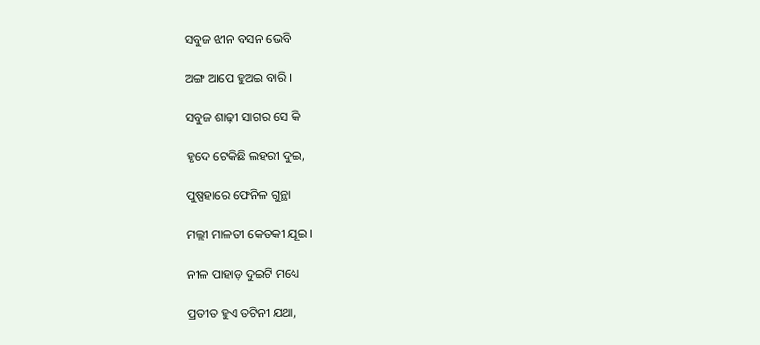ସବୁଜ ଝୀନ ବସନ ଭେବି

ଅଙ୍ଗ ଆପେ ହୁଅଇ ବାରି ।

ସବୁଜ ଶାଢ଼ୀ ସାଗର ସେ କି

ହୃଦେ ଟେକିଛି ଲହରୀ ଦୁଇ,

ପୁଷ୍ପହାରେ ଫେନିଳ ଗୁନ୍ଥା

ମଲ୍ଲୀ ମାଳତୀ କେତକୀ ଯୂଇ ।

ନୀଳ ପାହାଡ଼ ଦୁଇଟି ମଧ୍ୟେ

ପ୍ରତୀତ ହୁଏ ତଟିନୀ ଯଥା,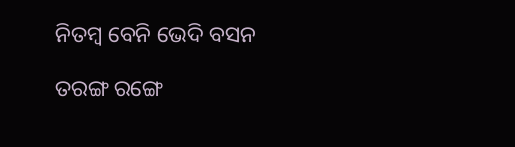ନିତମ୍ବ ବେନି ଭେଦି ବସନ

ତରଙ୍ଗ ରଙ୍ଗେ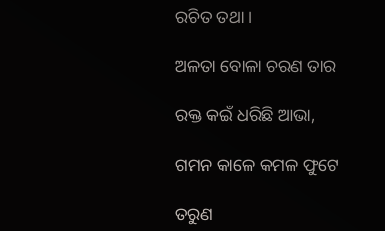ରଚିତ ତଥା ।

ଅଳତା ବୋଳା ଚରଣ ତାର

ରକ୍ତ କଇଁ ଧରିଛି ଆଭା,

ଗମନ କାଳେ କମଳ ଫୁଟେ

ତରୁଣ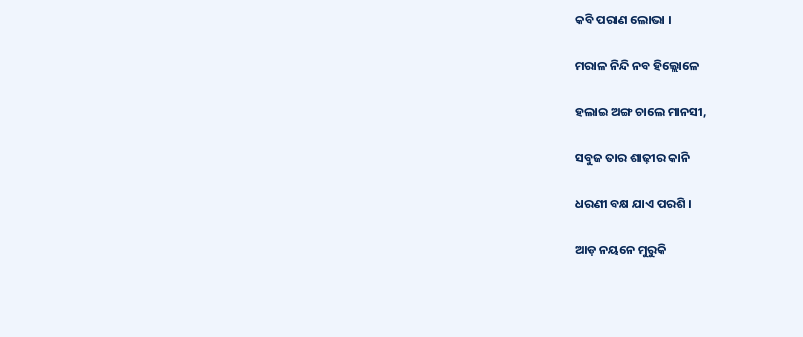କବି ପରାଣ ଲୋଭା ।

ମରାଳ ନିନ୍ଦି ନବ ହିଲ୍ଲୋଳେ

ହଲାଇ ଅଙ୍ଗ ଚାଲେ ମାନସୀ,

ସବୁଜ ତାର ଶାଢ଼ୀର କାନି

ଧରଣୀ ବକ୍ଷ ଯାଏ ପରଶି ।

ଆଡ଼ ନୟନେ ମୁରୁକି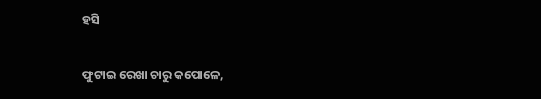ହସି

ଫୁଟାଇ ରେଖା ଚାରୁ କପୋଳେ,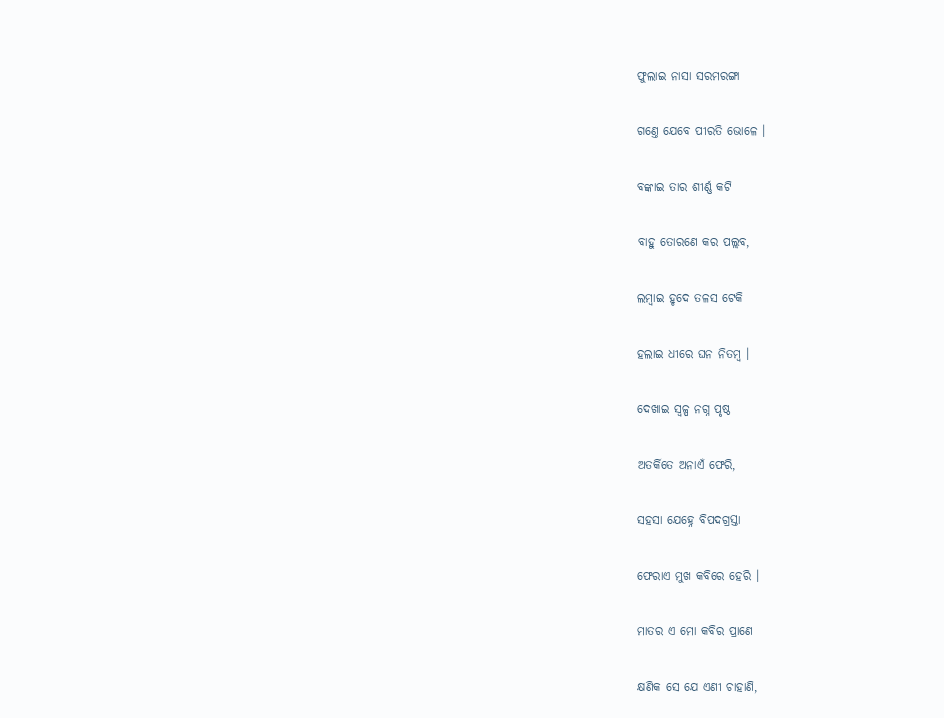ଫୁଲାଇ ନାସା ସରମରଙ୍ଗା

ଗଣ୍ତେ ଯେବେ ପୀରତି ଭୋଳେ ।

ବଙ୍କାଇ ତାର ଶୀର୍ଣ୍ଣ କଟି

ବାହୁ ତୋରଣେ କର ପଲ୍ଲବ,

ଲମ୍ବାଇ ହୃଦେ ତଳସ ଟେକି

ହଲାଇ ଧୀରେ ଘନ ନିତମ୍ବ ।

ଦେଖାଇ ସ୍ୱଳ୍ପ ନଗ୍ନ ପୃଷ୍ଠ

ଅତର୍କିତେ ଅନାଏଁ ଫେରି,

ସହସା ଯେହ୍ନେ ବିପଦଗ୍ରସ୍ତା

ଫେରାଏ ମୁଖ କବିରେ ହେରି ।

ମାତର ଏ ମୋ କବିର ପ୍ରାଣେ

କ୍ଷଣିକ ସେ ଯେ ଏଣୀ ଚାହାଣି,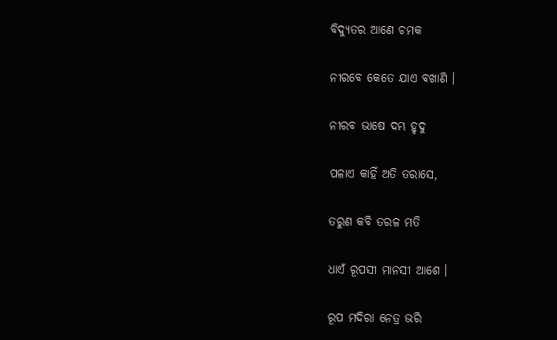ବିଦ୍ୟୁତର ଆଣେ ଚମକ

ନୀରବେ କେତେ ଯାଏ ବଖାଣି ।

ନୀରବ ଭାଷେ ଦମ୍ଭ ହୃଦୁ

ପଳାଏ କାହିଁ ଅତି ତରାସେ,

ତରୁଣ କବି ତରଳ ମତି

ଧାଏଁ ରୂପସୀ ମାନସୀ ଆଶେ ।

ରୂପ ମଦିରା ନେତ୍ର ଭରି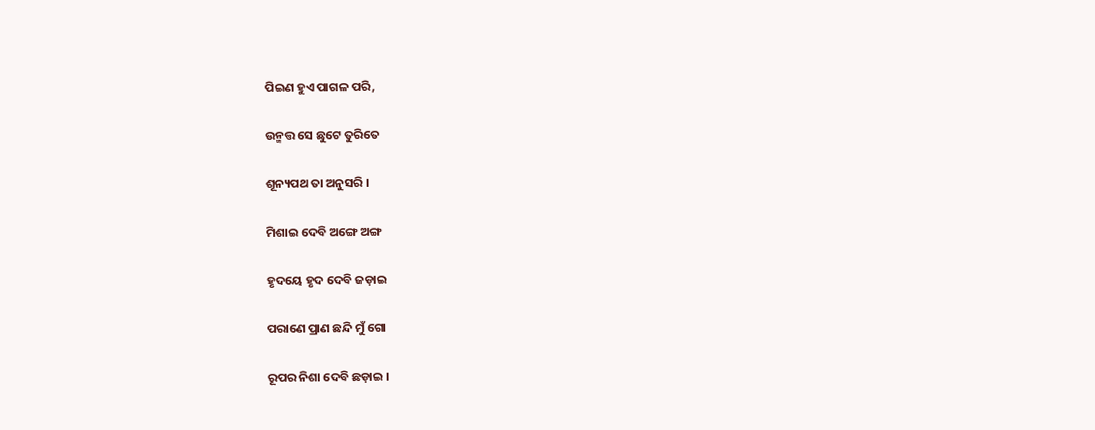ପିଇଣ ହୁଏ ପାଗଳ ପରି,

ଉନ୍ମତ୍ତ ସେ ଛୁଟେ ତୁରିତେ

ଶୂନ୍ୟପଥ ତା ଅନୁସରି ।

ମିଶାଇ ଦେବି ଅଙ୍ଗେ ଅଙ୍ଗ

ହୃଦୟେ ହୃଦ ଦେବି ଜଡ଼ାଇ

ପରାଣେ ପ୍ରାଣ ଛନ୍ଦି ମୁଁ ଗୋ

ରୂପର ନିଶା ଦେବି ଛଡ଼ାଇ ।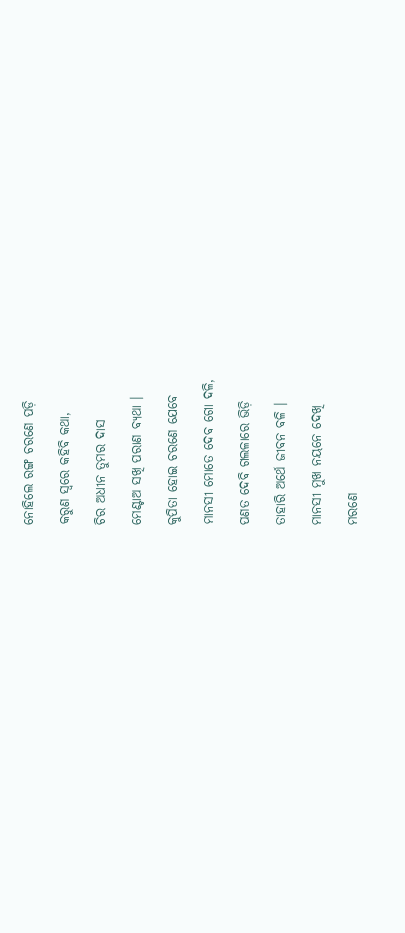ନୋହିଲେ ରଙ୍ଗ ଚରଣେ ପଡ଼ି

କରୁଣ ସ୍ୱରେ କହିବି କଥା,

ଚିର ଅଧୀନ ତୁମର ଦାସ

ମେଣ୍ଟାଅ ସଖି ପରାଣ ବ୍ୟଥା ।

କୁପିତା ହୋଇ ଚରଣେ ଯେବେ

ମାନସୀ ମୋତେ ଦେବ ଗୋ ଦଳି,

ପଣତ ଦେବି ଗଲଳାରେ ଭିଡ଼ି

ତାହାରି ଅର୍ଥେ ଜୀବନ ବଳି ।

ମାନସୀ ମୁଖ ନୟନେ ଦେଖି

ମରଣେ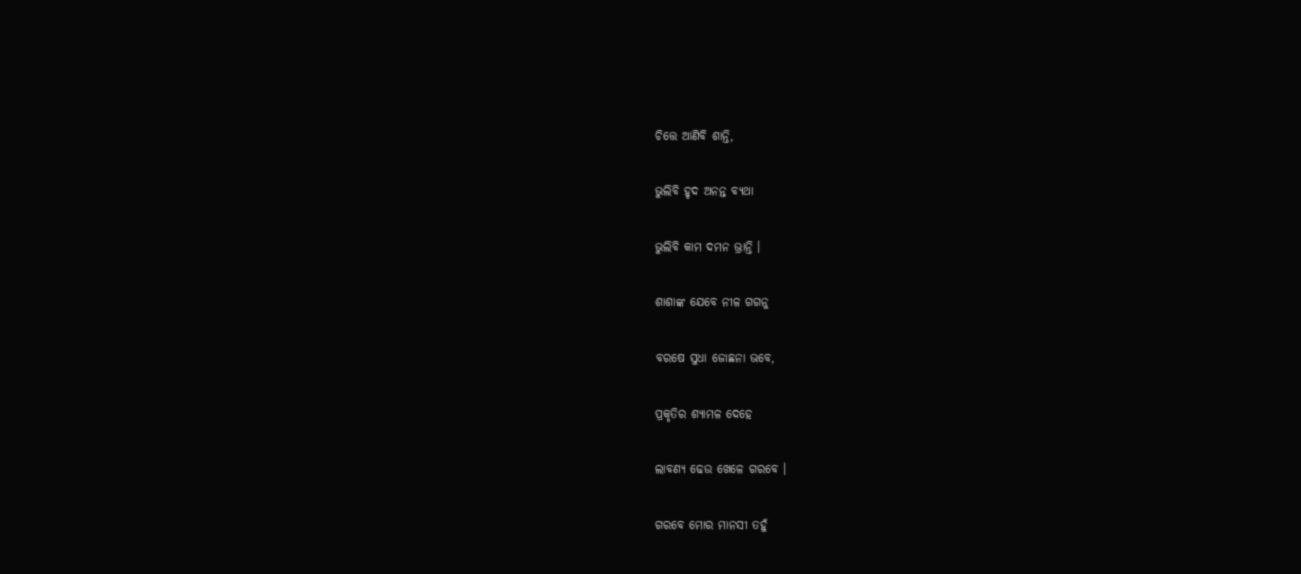ଚିତ୍ତେ ଆଣିବି ଶାନ୍ତି,

ଭୁଲିବି ହୃଦ ଅନନ୍ତ ବ୍ୟଥା

ଭୁଲିବି କାମ ଦମନ ଭ୍ରାନ୍ତି ।

ଶାଶାଙ୍କ ଯେବେ ନୀଳ ଗଗନୁ

ବରଷେ ସୁଧା ଜୋଛନା ଭବେ,

ପ୍ରକୃତିର ଶ୍ୟାମଳ ଦେହେ

ଲାବଣ୍ୟ ଢେଉ ଖେଳେ ଗରବେ ।

ଗରବେ ମୋର ମାନସୀ ତହୁଁ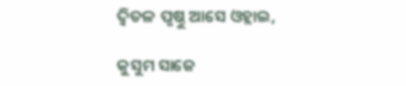ଦ୍ୱିତଳ ପୃଷ୍ଠୁ ଆସେ ଓହ୍ଲାଇ,

କୁସୁମ ସାଜେ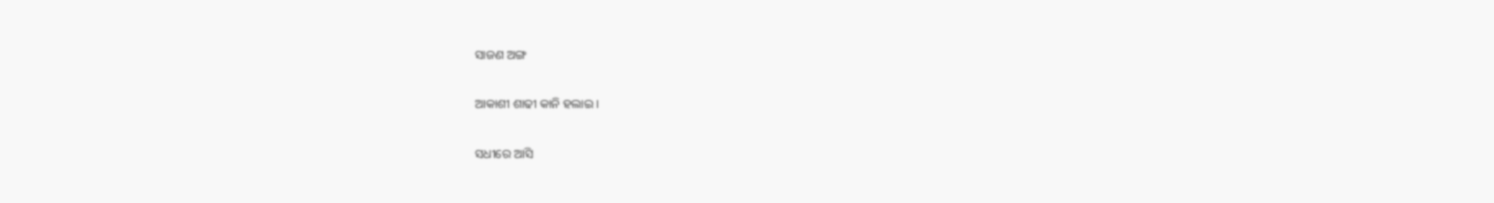ସାଜଣ ଅଙ୍ଗ

ଆକାଶୀ ଶାଢୀ କାନି ହଲାଇ ।

ସଧୀରେ ଆସି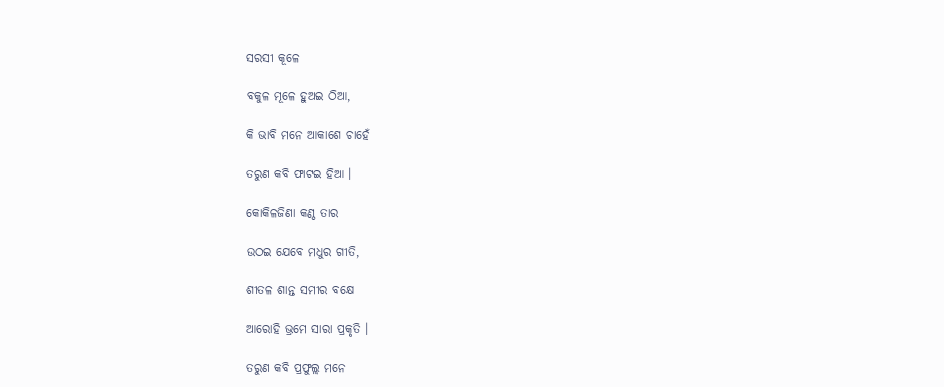ସରସୀ କୂଳେ

ବକୁଳ ମୂଳେ ହୁଅଇ ଠିଆ,

କି ଭାବି ମନେ ଆକାଶେ ଚାହେଁ

ତରୁଣ କବି ଫାଟଇ ହିଆ ।

କୋକିଳଜିଣା କଣ୍ଠ ତାର

ଉଠଇ ଯେବେ ମଧୁର ଗୀତି,

ଶୀତଳ ଶାନ୍ତ ସମୀର ବକ୍ଷେ

ଆରୋହି ଭ୍ରମେ ସାରା ପ୍ରକୃତି ।

ତରୁଣ କବି ପ୍ରଫୁଲ୍ଲ ମନେ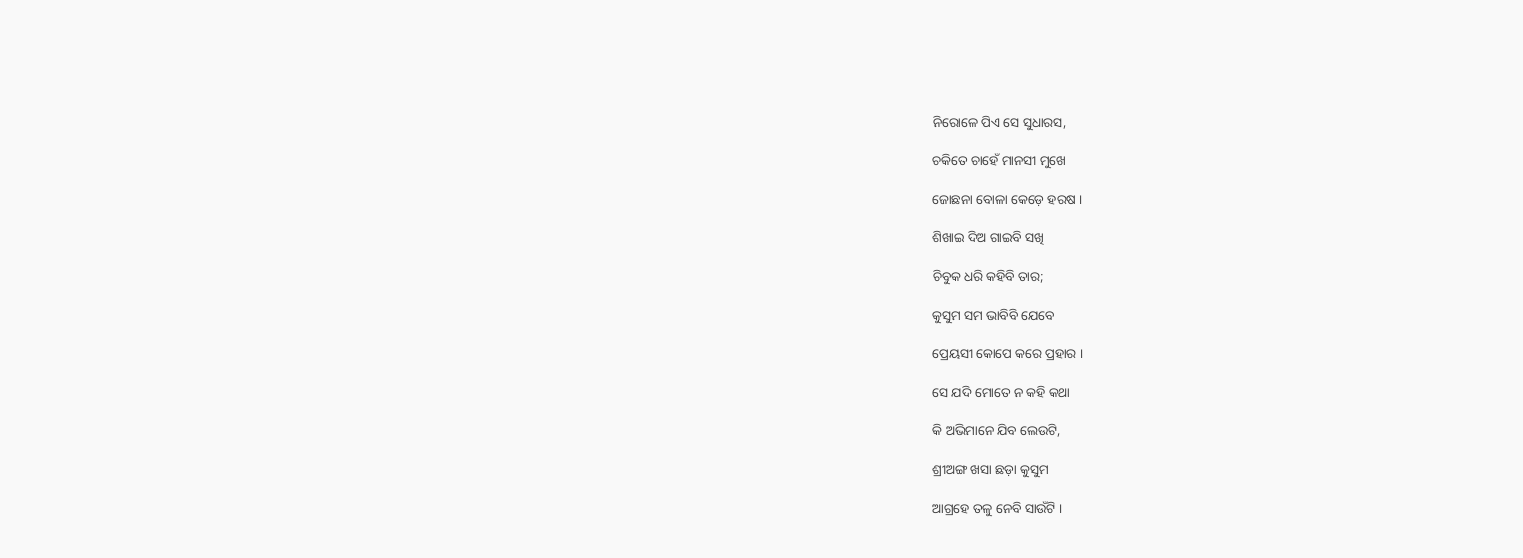ନିରୋଳେ ପିଏ ସେ ସୁଧାରସ,

ଚକିତେ ଚାହେଁ ମାନସୀ ମୁଖେ

ଜୋଛନା ବୋଳା କେଡ଼େ ହରଷ ।

ଶିଖାଇ ଦିଅ ଗାଇବି ସଖି

ଚିବୁକ ଧରି କହିବି ତାର;

କୁସୁମ ସମ ଭାବିବି ଯେବେ

ପ୍ରେୟସୀ କୋପେ କରେ ପ୍ରହାର ।

ସେ ଯଦି ମୋତେ ନ କହି କଥା

କି ଅଭିମାନେ ଯିବ ଲେଉଟି,

ଶ୍ରୀଅଙ୍ଗ ଖସା ଛଡ଼ା କୁସୁମ

ଆଗ୍ରହେ ତଳୁ ନେବି ସାଉଁଟି ।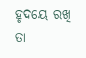ହୃଦୟେ ରଖି ତା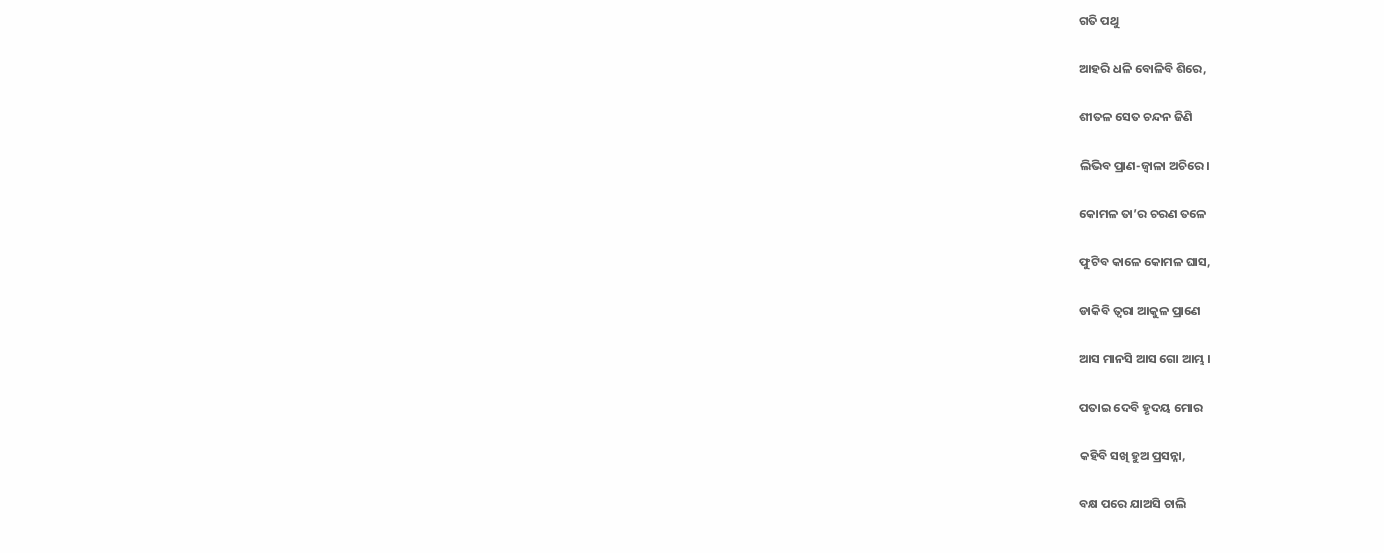ଗତି ପଥୁ

ଆହରି ଧଳି ବୋଳିବି ଶିରେ,

ଶୀତଳ ସେତ ଚନ୍ଦନ ଜିଣି

ଲିଭିବ ପ୍ରାଣ-ଜ୍ୱାଳା ଅଚିରେ ।

କୋମଳ ତା’ର ଚରଣ ତଳେ

ଫୁଟିବ କାଳେ କୋମଳ ଘାସ,

ଡାକିବି ତ୍ୱରା ଆକୁଳ ପ୍ରାଣେ

ଆସ ମାନସି ଆସ ଗୋ ଆମ୍ଭ ।

ପତାଇ ଦେବି ହୃଦୟ ମୋର

କହିବି ସଖି ହୁଅ ପ୍ରସନ୍ନା,

ବକ୍ଷ ପରେ ଯାଅସି ଚାଲି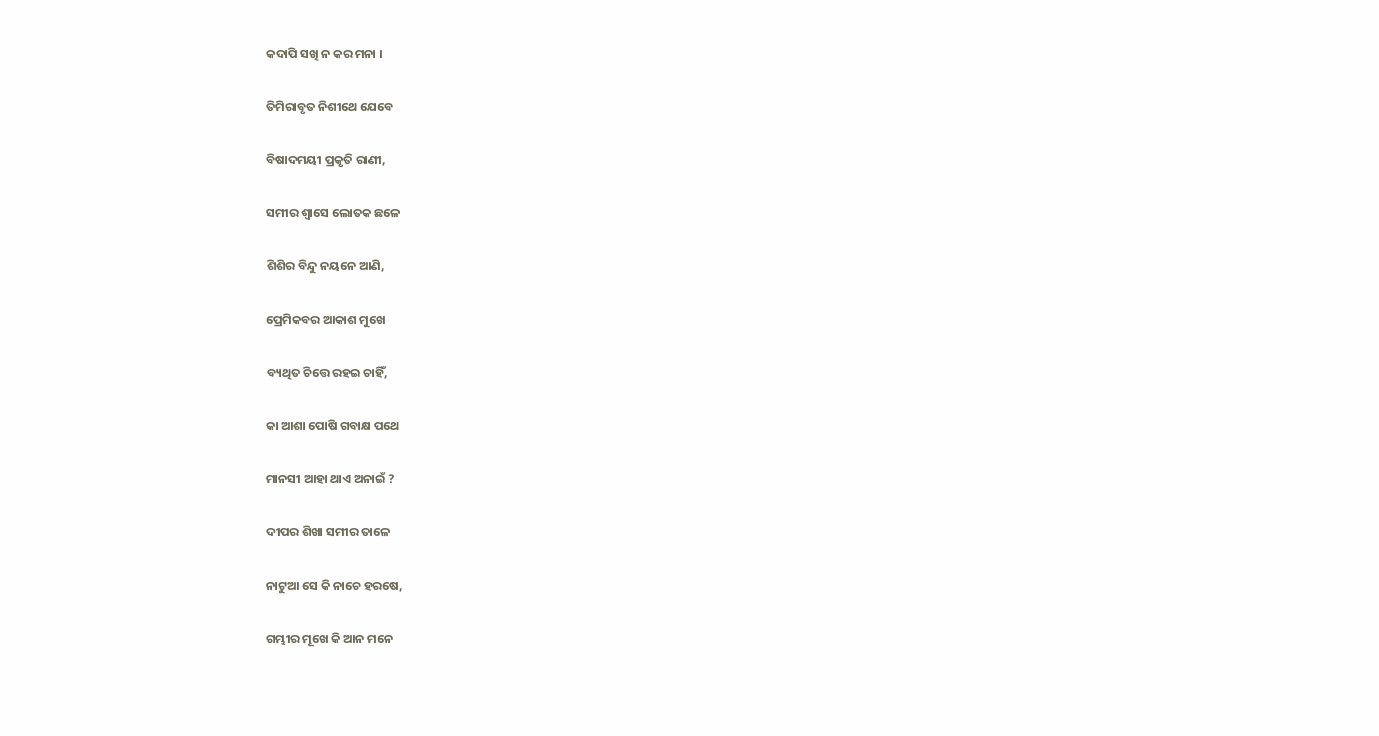କଦାପି ସଖି ନ କର ମନା ।

ତିମିରାବୃତ ନିଶୀଥେ ଯେବେ

ବିଷାଦମୟୀ ପ୍ରକୃତି ରାଣୀ,

ସମୀର ଶ୍ୱାସେ ଲୋତକ ଛଳେ

ଶିଶିର ବିନ୍ଦୁ ନୟନେ ଆଣି,

ପ୍ରେମିକବର ଆକାଶ ମୁଖେ

ବ୍ୟଥିତ ଚିତ୍ତେ ରହଇ ଚାହିଁ,

କା ଆଶା ପୋଷି ଗବାକ୍ଷ ପଥେ

ମାନସୀ ଆହା ଥାଏ ଅନାଇଁ ?

ଦୀପର ଶିଖା ସମୀର ତାଳେ

ନାଟୁଆ ସେ କି ନାଚେ ହରଷେ,

ଗମ୍ଭୀର ମୂଖେ କି ଆନ ମନେ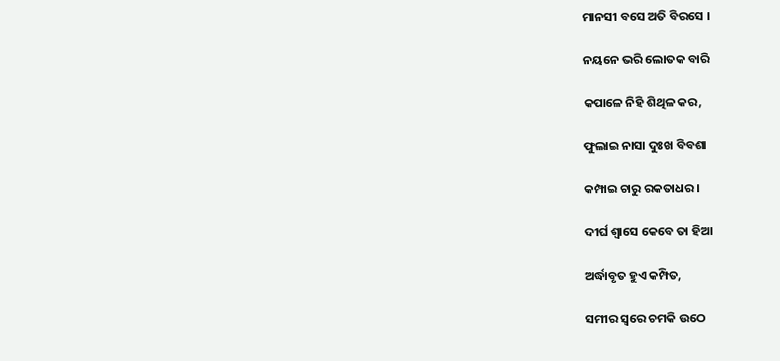ମାନସୀ ବସେ ଅତି ବିରସେ ।

ନୟନେ ଭରି ଲୋତକ ବାରି

କପାଳେ ନିହି ଶିଥିଳ କର,

ଫୁଲାଇ ନାସା ଦୁଃଖ ବିବଶା

କମ୍ପାଇ ଚାରୁ ରକତାଧର ।

ଦୀର୍ଘ ଶ୍ୱାସେ କେବେ ତା ହିଆ

ଅର୍ଦ୍ଧାବୃତ ହୁଏ କମ୍ପିତ,

ସମୀର ସ୍ୱରେ ଚମକି ଉଠେ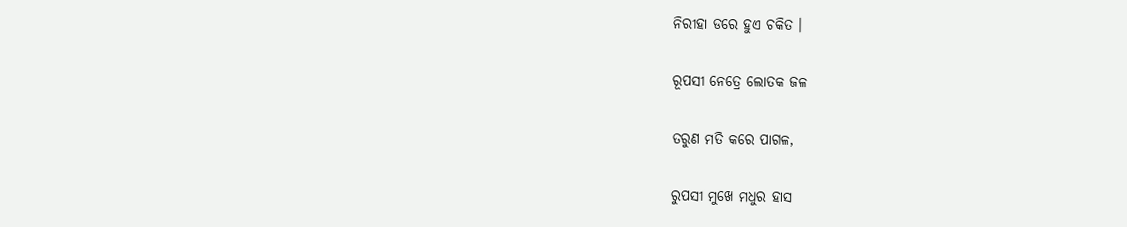ନିରୀହା ଡରେ ହୁଏ ଚକିତ ।

ରୂପସୀ ନେତ୍ରେ ଲୋତକ ଜଳ

ତରୁଣ ମତି କରେ ପାଗଳ,

ରୁପସୀ ମୁଖେ ମଧୁର ହାସ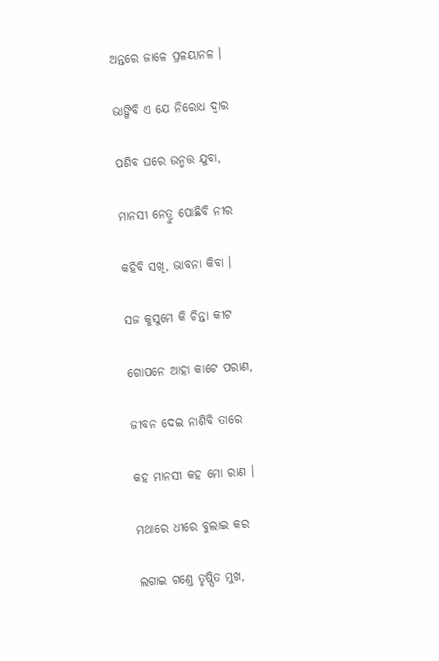ଅନ୍ତରେ ଜାଳେ ପ୍ରଳୟାନଳ ।

ଭାଙ୍ଗିବି ଏ ଯେ ନିରୋଧ ଦ୍ୱାର

ପଶିବ ଘରେ ଉନ୍ମତ୍ତ ଯୁବା,

ମାନସୀ ନେତ୍ରୁ ପୋଛିବି ନୀର

କହିବି ସଖି, ଭାବନା କିବା ।

ସଜ କୁସୁମେ କି ଚିନ୍ତା କୀଟ

ଗୋପନେ ଆହା କାଟେ ପରାଣ,

ଜୀବନ ଦେଇ ନାଶିବି ତାରେ

କହ ମାନସୀ କହ ମୋ ରାଣ ।

ମଥାରେ ଧୀରେ ବୁଲାଇ କର

ଲଗାଇ ଗଣ୍ତେ ତୃଷ୍ପିତ ମୁଖ,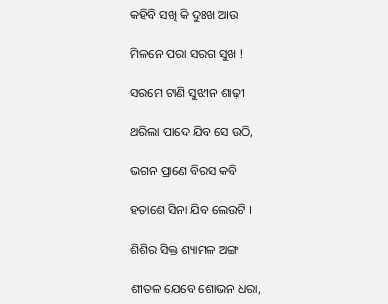କହିବି ସଖି କି ଦୁଃଖ ଆଉ

ମିଳନେ ପରା ସରଗ ସୁଖ !

ସରମେ ଟାଣି ସୁଝୀନ ଶାଢ଼ୀ

ଥରିଲା ପାଦେ ଯିବ ସେ ଉଠି,

ଭଗନ ପ୍ରାଣେ ବିରସ କବି

ହତାଶେ ସିନା ଯିବ ଲେଉଟି ।

ଶିଶିର ସିକ୍ତ ଶ୍ୟାମଳ ଅଙ୍ଗ

ଶୀତଳ ଯେବେ ଶୋଭନ ଧରା,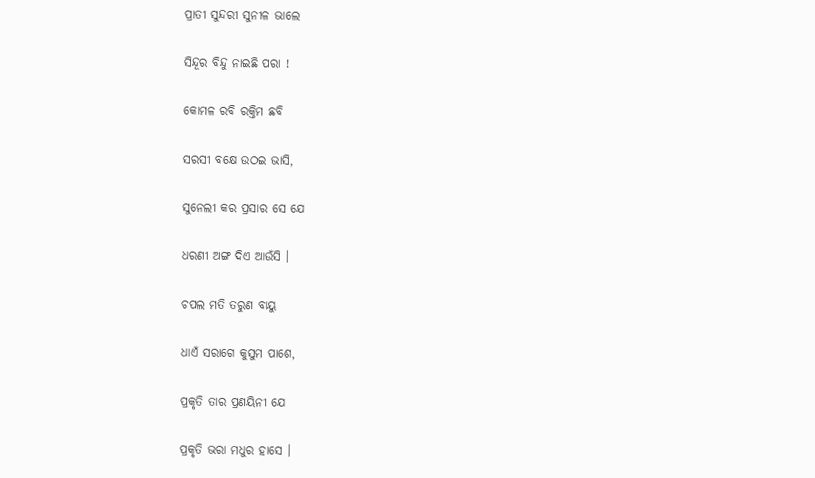ପ୍ରାତୀ ସୁନ୍ଦରୀ ସୁନୀଳ ଭାଲେ

ସିନ୍ଦୂର ବିନ୍ଦୁ ନାଇଛି ପରା !

କୋମଳ ରବି ରକ୍ତିମ ଛବି

ସରସୀ ବକ୍ଷେ ଉଠଇ ଭାସି,

ସୁନେଲୀ କର ପ୍ରସାର ସେ ଯେ

ଧରଣୀ ଅଙ୍ଗ ଦିଏ ଆଉଁସି ।

ଚପଲ ମତି ତରୁଣ ବାୟୁ

ଧାଏଁ ସରାଗେ କୁସୁମ ପାଶେ,

ପ୍ରକୃତି ତାର ପ୍ରଣୟିନୀ ଯେ

ପ୍ରକୃତି ଭରା ମଧୁର ହାସେ ।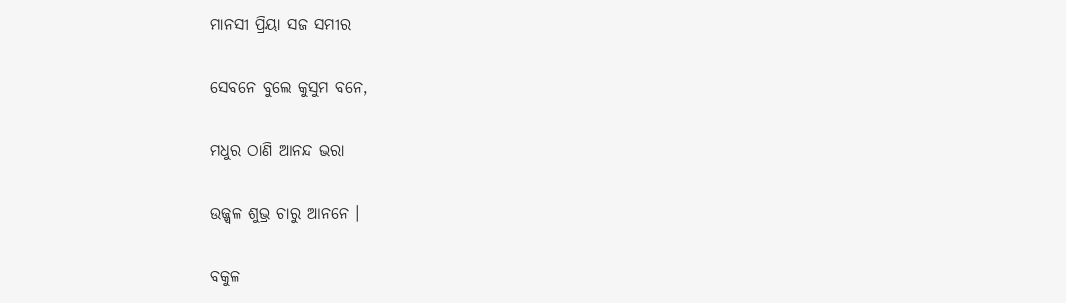ମାନସୀ ପ୍ରିୟା ସଜ ସମୀର

ସେବନେ ବୁଲେ କୁସୁମ ବନେ,

ମଧୁର ଠାଣି ଆନନ୍ଦ ଭରା

ଉଜ୍ଜ୍ୱଳ ଶୁଭ୍ର ଚାରୁ ଆନନେ ।

ବକୁଳ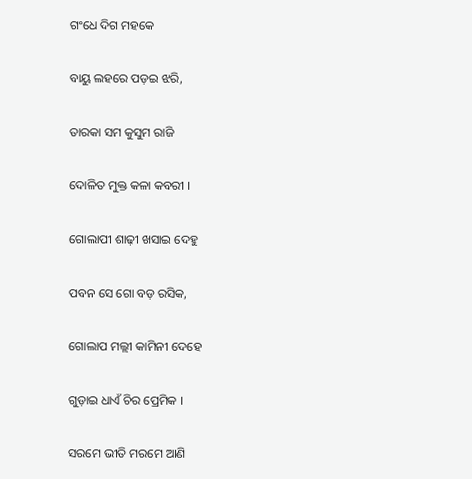ଗଂଧେ ଦିଗ ମହକେ

ବାୟୁ ଲହରେ ପଡ଼ଇ ଝରି,

ତାରକା ସମ କୁସୁମ ରାଜି

ଦୋଳିତ ମୁକ୍ତ କଳା କବରୀ ।

ଗୋଲାପୀ ଶାଢ଼ୀ ଖସାଇ ଦେହୁ

ପବନ ସେ ଗୋ ବଡ଼ ରସିକ,

ଗୋଲାପ ମଲ୍ଲୀ କାମିନୀ ଦେହେ

ଗୁଡ଼ାଇ ଧାଏଁ ଚିର ପ୍ରେମିକ ।

ସରମେ ଭୀତି ମରମେ ଆଣି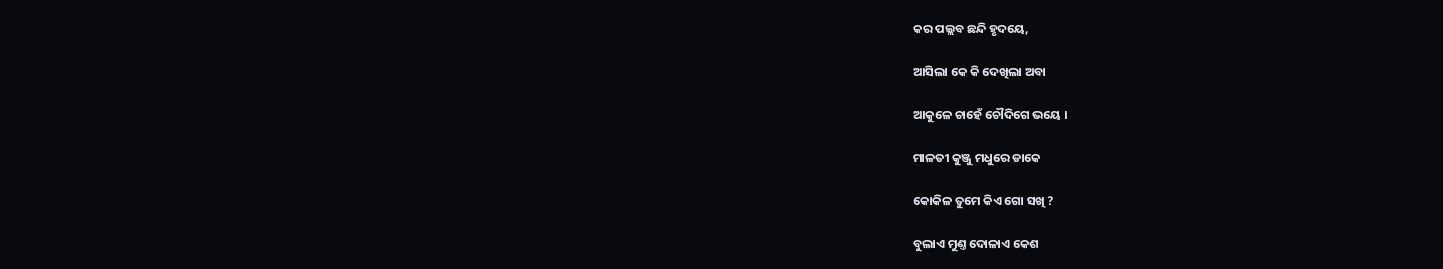କର ପଲ୍ଲବ ଛନ୍ଦି ହୃଦୟେ,

ଆସିଲା କେ କି ଦେଖିଲା ଅବା

ଆକୁଳେ ଚାହେଁ ଚୌଦିଗେ ଭୟେ ।

ମାଳତୀ କୁଞ୍ଜୁ ମଧୁରେ ଡାକେ

କୋକିଳ ତୁମେ କିଏ ଗୋ ସଖି ?

ବୁଲାଏ ମୁଣ୍ତ ଦୋଳାଏ କେଶ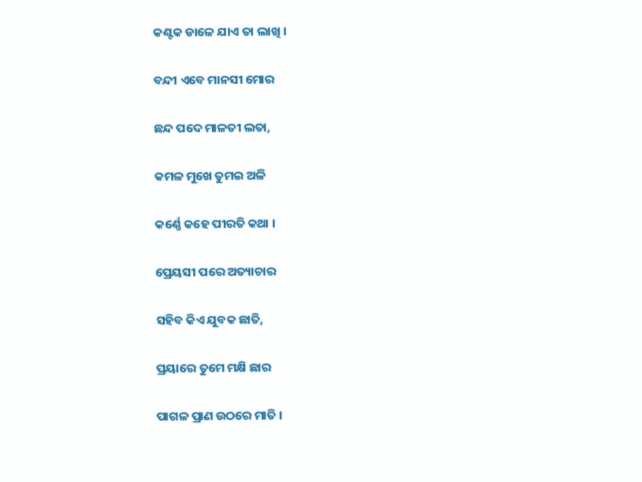କଣ୍ଟକ ଡାଳେ ଯାଏ ତା ଲାଖି ।

ବନ୍ଦୀ ଏବେ ମାନସୀ ମୋର

ଛନ୍ଦ ପଦେ ମାଳତୀ ଲତା,

କମଳ ମୁଖେ ତୁମଇ ଅଳି

କର୍ଣ୍ଣେ କହେ ପୀରତି କଥା ।

ପ୍ରେୟସୀ ପରେ ଅତ୍ୟାଚାର

ସହିବ କିଏ ଯୁବକ ଛାତି,

ପ୍ରୟାରେ ତୁମେ ମକ୍ଷି ଛାର

ପାଗଳ ପ୍ରାଣ ଉଠରେ ମାତି ।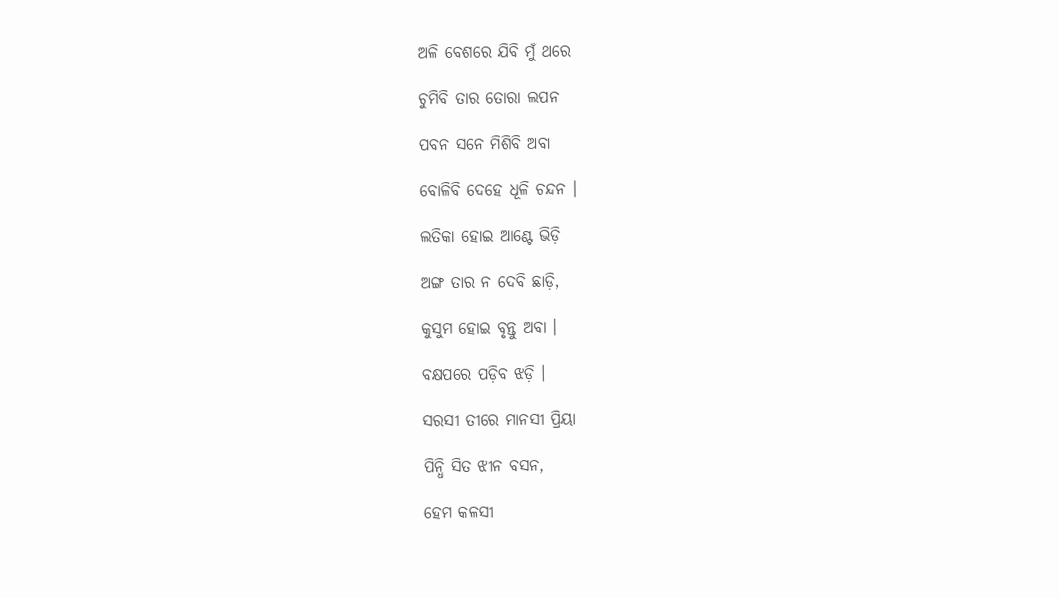ଅଳି ବେଶରେ ଯିବି ମୁଁ ଥରେ

ଚୁମିବି ତାର ତୋରା ଲପନ

ପବନ ସନେ ମିଶିବି ଅବା

ବୋଳିବି ଦେହେ ଧୂଳି ଚନ୍ଦନ ।

ଲତିକା ହୋଇ ଆଣ୍ଟେ ଭିଡ଼ି

ଅଙ୍ଗ ତାର ନ ଦେବି ଛାଡ଼ି,

କୁସୁମ ହୋଇ ବୃନ୍ତୁ ଅବା ।

ବକ୍ଷପରେ ପଡ଼ିବ ଝଡ଼ି ।

ସରସୀ ତୀରେ ମାନସୀ ପ୍ରିୟା

ପିନ୍ଧି ସିତ ଝୀନ ବସନ,

ହେମ କଳସୀ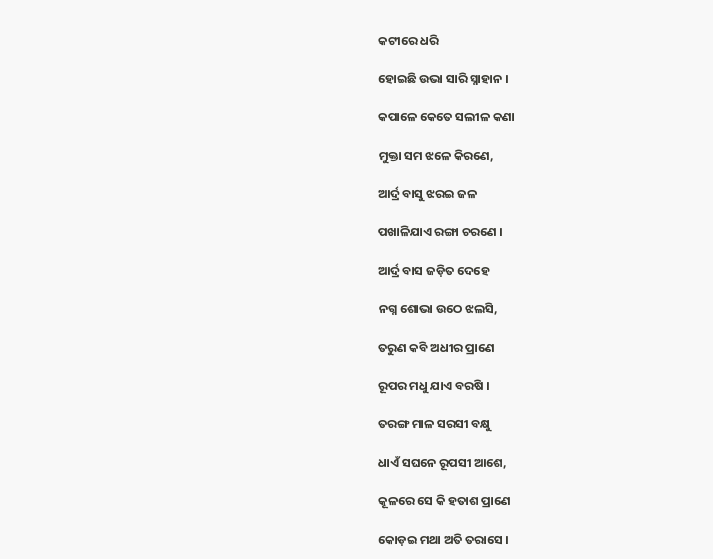କଟୀରେ ଧରି

ହୋଇଛି ଉଭା ସାରି ସ୍ନାହାନ ।

କପାଳେ କେତେ ସଲୀଳ କଣା

ମୁକ୍ତା ସମ ଝଳେ କିରଣେ,

ଆର୍ଦ୍ର ବାସୁ ଝରଇ ଜଳ

ପଖାଳିଯାଏ ରଙ୍ଗା ଚରଣେ ।

ଆର୍ଦ୍ର ବାସ ଜଡ଼ିତ ଦେହେ

ନଗ୍ନ ଶୋଭା ଉଠେ ଝଲସି,

ତରୁଣ କବି ଅଧୀର ପ୍ରାଣେ

ରୂପର ମଧୁ ଯାଏ ବରଷି ।

ତରଙ୍ଗ ମାଳ ସରସୀ ବକ୍ଷୁ

ଧାଏଁ ସଘନେ ରୂପସୀ ଆଶେ,

କୂଳରେ ସେ କି ହତାଶ ପ୍ରାଣେ

କୋଡ଼ଇ ମଥା ଅତି ତରାସେ ।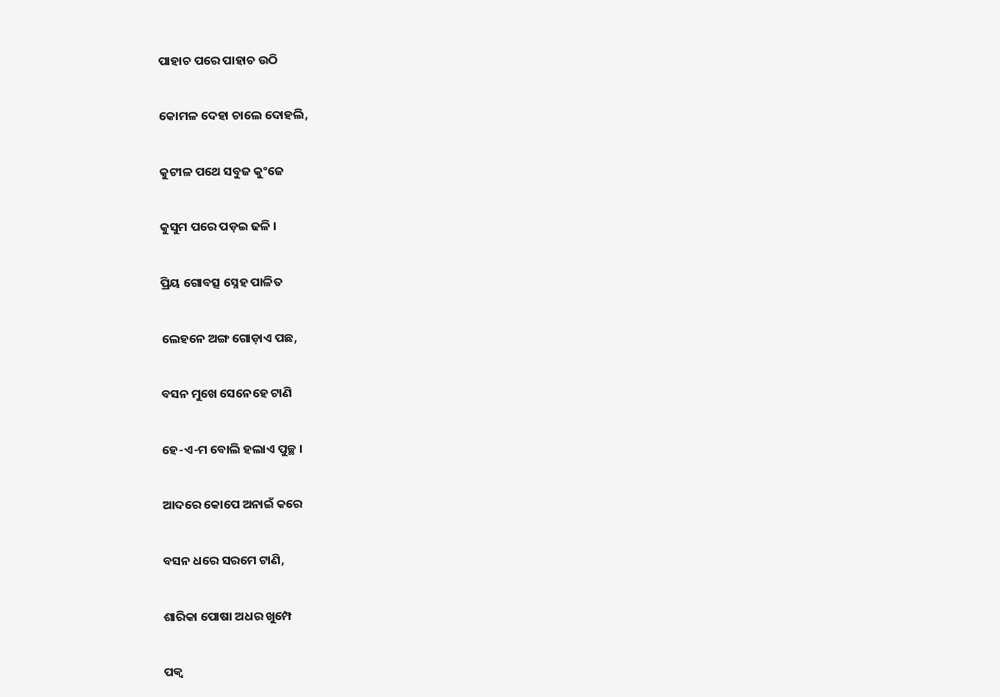ପାହାଚ ପରେ ପାହାଚ ଉଠି

କୋମଳ ଦେହା ଚାଲେ ଦୋହଲି,

କୁଟୀଳ ପଥେ ସବୁଜ କୁଂଜେ

କୁସୁମ ପରେ ପଡ଼ଇ ଢଳି ।

ପ୍ରିୟ ଗୋବତ୍ସ ସ୍ନେହ ପାଳିତ

ଲେହନେ ଅଙ୍ଗ ଗୋଡ଼ାଏ ପଛ,

ବସନ ମୁଖେ ସେନେହେ ଟାଣି

ହେ-ଏ-ମ ବୋଲି ହଲାଏ ପୁଚ୍ଛ ।

ଆଦରେ କୋପେ ଅନାଇଁ କରେ

ବସନ ଧରେ ସରମେ ଟାଣି,

ଶାରିକା ପୋଷା ଅଧର ଖୁମ୍ପେ

ପକ୍ୱ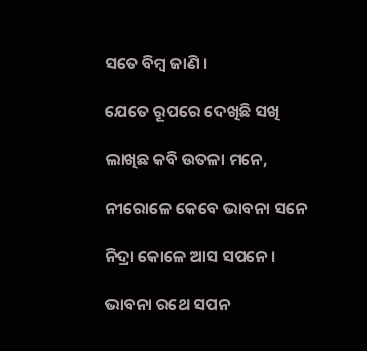ସତେ ବିମ୍ବ ଜାଣି ।

ଯେତେ ରୂପରେ ଦେଖିଛି ସଖି

ଲାଖିଛ କବି ଉତଳା ମନେ,

ନୀରୋଳେ କେବେ ଭାବନା ସନେ

ନିଦ୍ରା କୋଳେ ଆସ ସପନେ ।

ଭାବନା ରଥେ ସପନ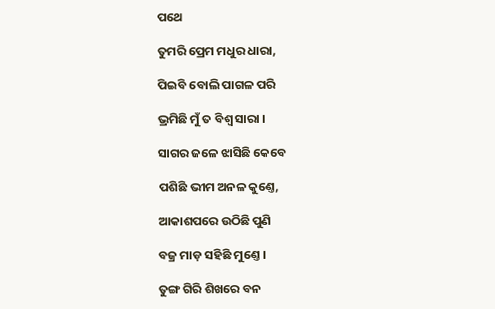ପଥେ

ତୁମରି ପ୍ରେମ ମଧୁର ଧାରା,

ପିଇବି ବୋଲି ପାଗଳ ପରି

ଭ୍ରମିଛି ମୁଁ ତ ବିଶ୍ୱ ସାରା ।

ସାଗର ଜଳେ ଝାସିଛି କେବେ

ପଶିଛି ଭୀମ ଅନଳ କୁଣ୍ତେ,

ଆକାଶପରେ ଉଠିଛି ପୁଣି

ବଜ୍ର ମାଡ଼ ସହିଛି ମୁଣ୍ତେ ।

ତୁଙ୍ଗ ଗିରି ଶିଖରେ ବନ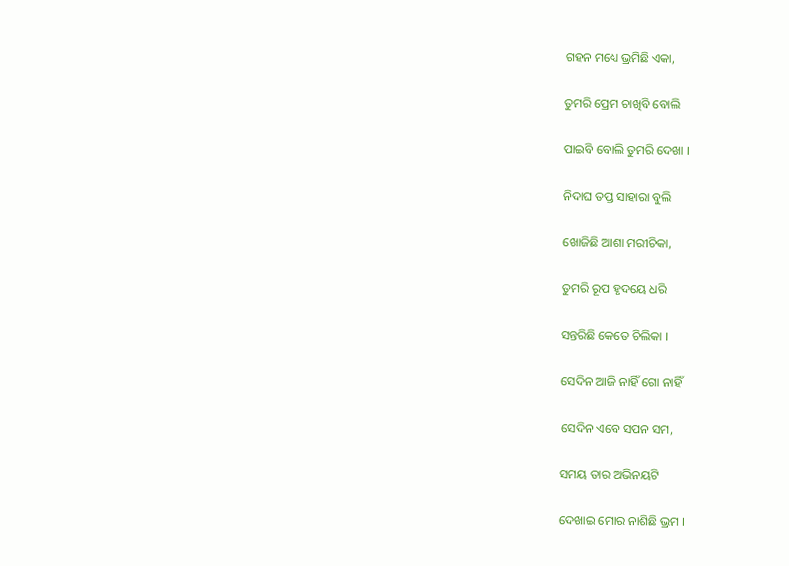ଗହନ ମଧ୍ୟେ ଭ୍ରମିଛି ଏକା,

ତୁମରି ପ୍ରେମ ଚାଖିବି ବୋଲି

ପାଇବି ବୋଲି ତୁମରି ଦେଖା ।

ନିଦାଘ ତପ୍ତ ସାହାରା ବୁଲି

ଖୋଜିଛି ଆଶା ମରୀଚିକା,

ତୁମରି ରୂପ ହୃଦୟେ ଧରି

ସନ୍ତରିଛି କେତେ ଚିଲିକା ।

ସେଦିନ ଆଜି ନାହିଁ ଗୋ ନାହିଁ

ସେଦିନ ଏବେ ସପନ ସମ,

ସମୟ ତାର ଅଭିନୟଟି

ଦେଖାଇ ମୋର ନାଶିଛି ଭ୍ରମ ।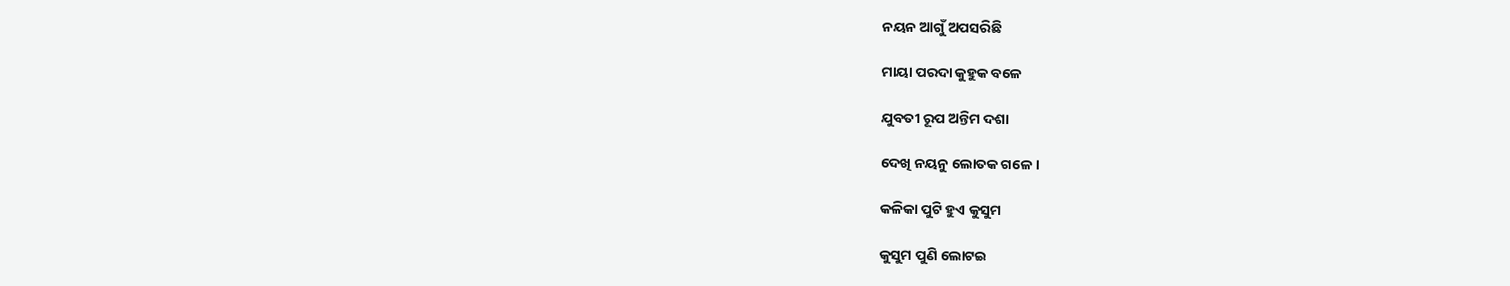ନୟନ ଆଗୁଁ ଅପସରିଛି

ମାୟା ପରଦା କୁହୁକ ବଳେ

ଯୁବତୀ ରୂପ ଅନ୍ତିମ ଦଶା

ଦେଖି ନୟନୁ ଲୋତକ ଗଳେ ।

କଳିକା ପୁଟି ହୁଏ କୁସୁମ

କୁସୁମ ପୁଣି ଲୋଟଇ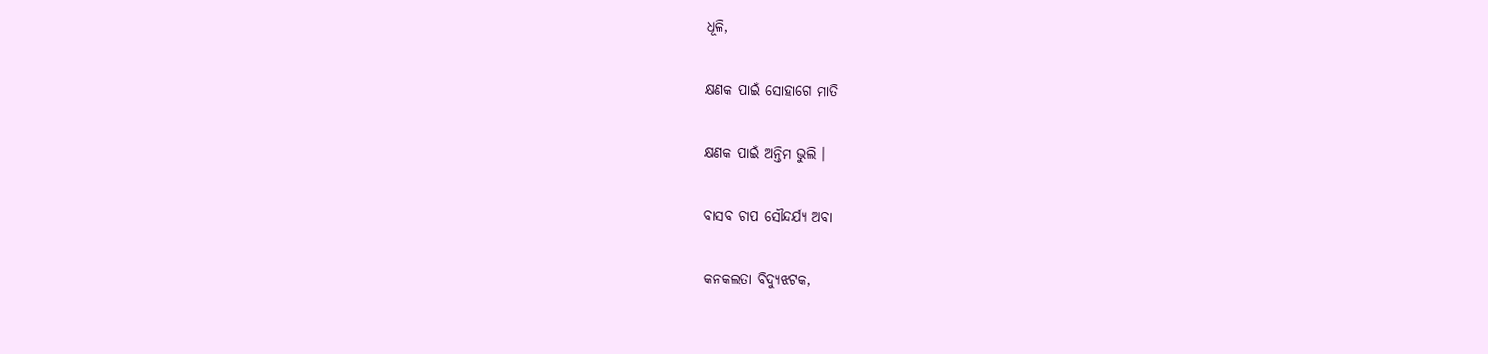ଧୂଳି,

କ୍ଷଣକ ପାଇଁ ସୋହାଗେ ମାତି

କ୍ଷଣକ ପାଇଁ ଅନ୍ତିମ ଭୁଲି ।

ବାସବ ଚାପ ସୌନ୍ଦର୍ଯ୍ୟ ଅବା

କନକଲତା ବିଦ୍ୟୁଝଟକ,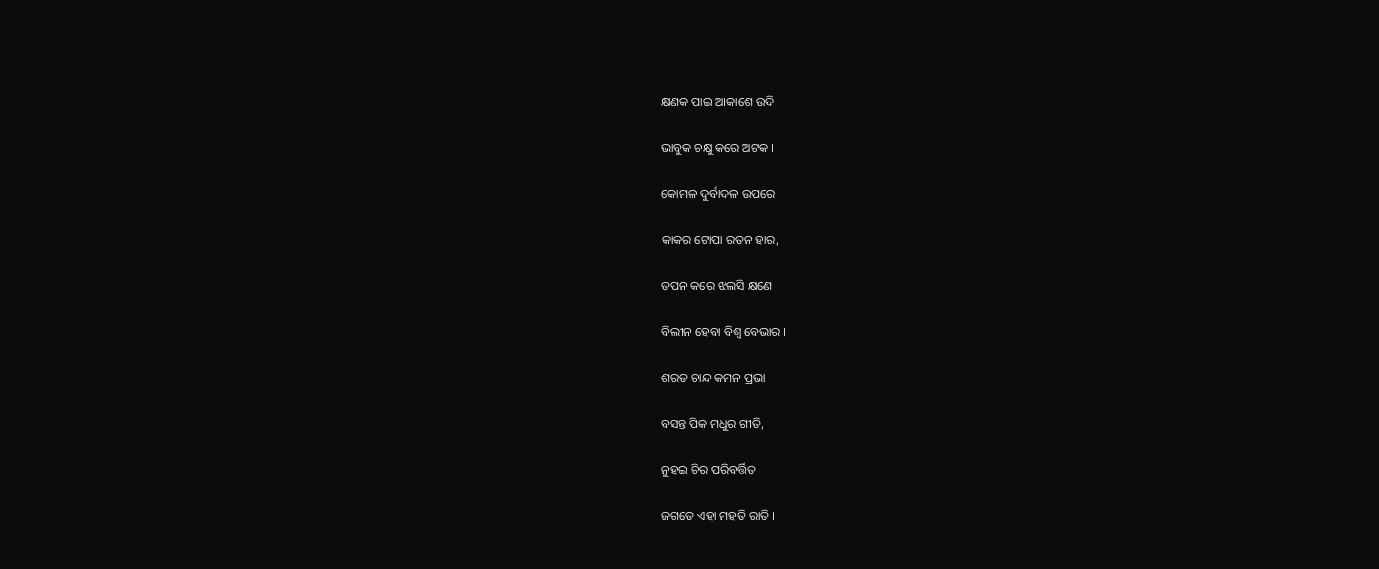କ୍ଷଣକ ପାଇ ଆକାଶେ ଉଦି

ଭାବୁକ ଚକ୍ଷୁ କରେ ଅଟକ ।

କୋମଳ ଦୁର୍ବାଦଳ ଉପରେ

କାକର ଟୋପା ରତନ ହାର,

ତପନ କରେ ଝଲସି କ୍ଷଣେ

ବିଲୀନ ହେବା ବିଶ୍ୱ ବେଭାର ।

ଶରତ ଚାନ୍ଦ କମନ ପ୍ରଭା

ବସନ୍ତ ପିକ ମଧୁର ଗୀତି,

ନୁହଇ ଚିର ପରିବର୍ତ୍ତିତ

ଜଗତେ ଏହା ମହତି ରାତି ।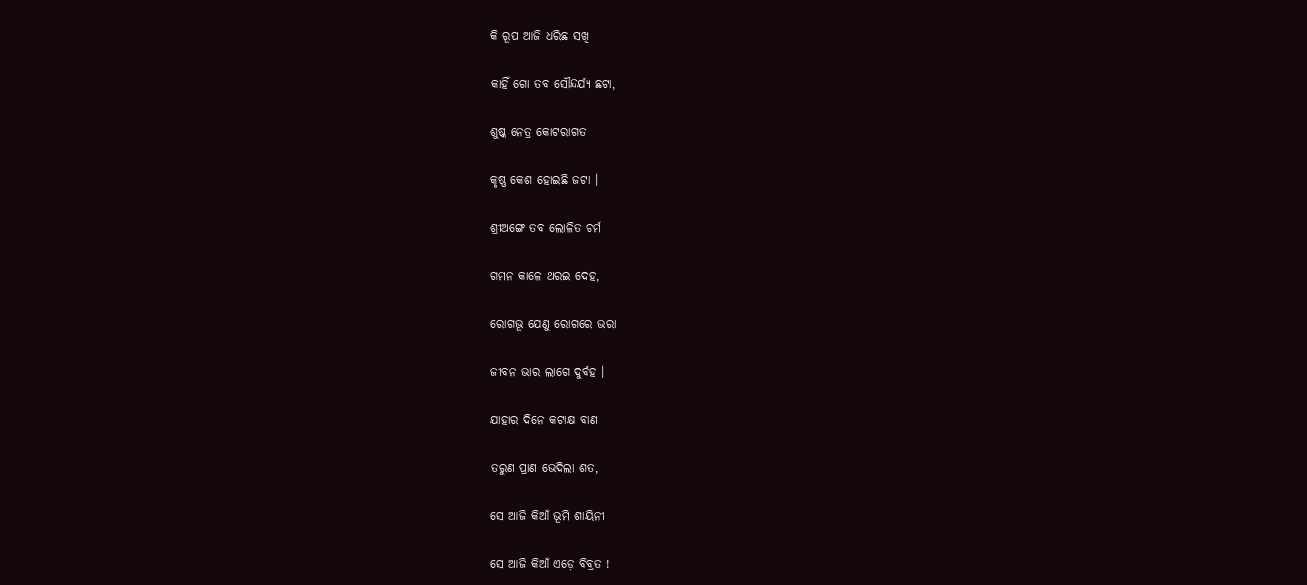କି ରୂପ ଆଜି ଧରିଛ ସଖି

କାହିଁ ଗୋ ତବ ସୌନ୍ଦର୍ଯ୍ୟ ଛଟା,

ଶୁଷ୍କ ନେତ୍ର କୋଟରାଗତ

କୃଷ୍ଣ କେଶ ହୋଇଛି ଜଟା ।

ଶ୍ରୀଅଙ୍ଗେ ତବ ଲୋଳିତ ଚର୍ମ

ଗମନ କାଳେ ଥରଇ ଦେହ,

ରୋଗଭୂ ଯେଣୁ ରୋଗରେ ଭରା

ଜୀବନ ଭାର ଲାଗେ ଦୁର୍ବହ ।

ଯାହାର ଦିନେ କଟାକ୍ଷ ବାଣ

ତରୁଣ ପ୍ରାଣ ଭେଦିଲା ଶତ,

ସେ ଆଜି କିଆଁ ଭୂମି ଶାୟିନୀ

ସେ ଆଜି କିଆଁ ଏଡ଼େ ବିବ୍ରତ !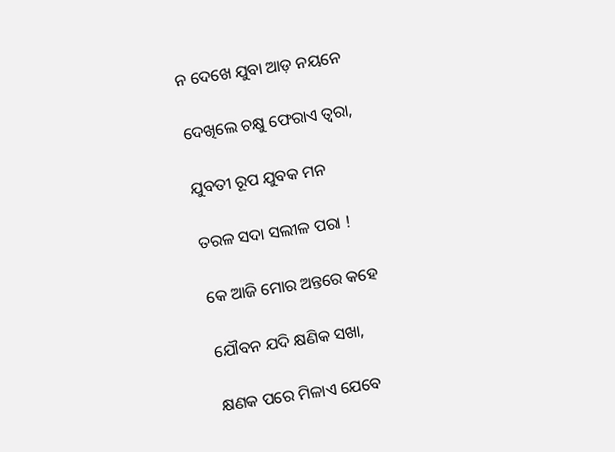ନ ଦେଖେ ଯୁବା ଆଡ଼ ନୟନେ

ଦେଖିଲେ ଚକ୍ଷୁ ଫେରାଏ ତ୍ୱରା,

ଯୁବତୀ ରୂପ ଯୁବକ ମନ

ତରଳ ସଦା ସଲୀଳ ପରା !

କେ ଆଜି ମୋର ଅନ୍ତରେ କହେ

ଯୌବନ ଯଦି କ୍ଷଣିକ ସଖା,

କ୍ଷଣକ ପରେ ମିଳାଏ ଯେବେ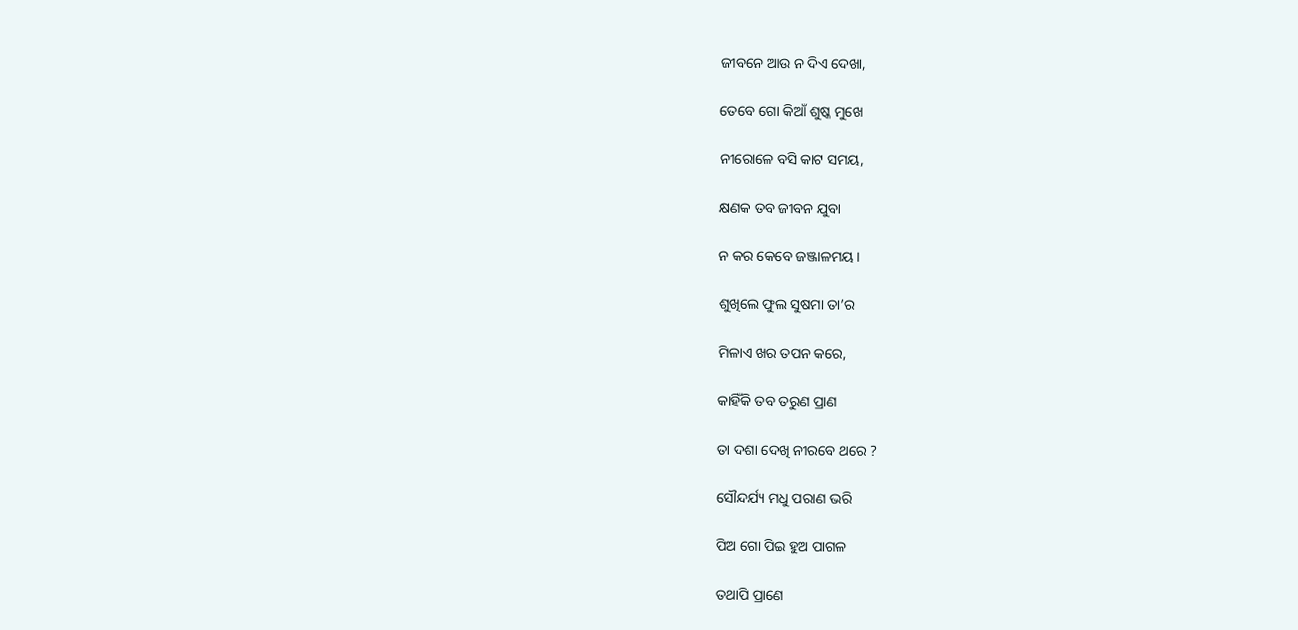ଜୀବନେ ଆଉ ନ ଦିଏ ଦେଖା,

ତେବେ ଗୋ କିଆଁ ଶୁଷ୍କ ମୁଖେ

ନୀରୋଳେ ବସି କାଟ ସମୟ,

କ୍ଷଣକ ତବ ଜୀବନ ଯୁବା

ନ କର କେବେ ଜଞ୍ଜାଳମୟ ।

ଶୁଖିଲେ ଫୁଲ ସୁଷମା ତା’ର

ମିଳାଏ ଖର ତପନ କରେ,

କାହିଁକି ତବ ତରୁଣ ପ୍ରାଣ

ତା ଦଶା ଦେଖି ନୀରବେ ଥରେ ?

ସୌନ୍ଦର୍ଯ୍ୟ ମଧୁ ପରାଣ ଭରି

ପିଅ ଗୋ ପିଇ ହୁଅ ପାଗଳ

ତଥାପି ପ୍ରାଣେ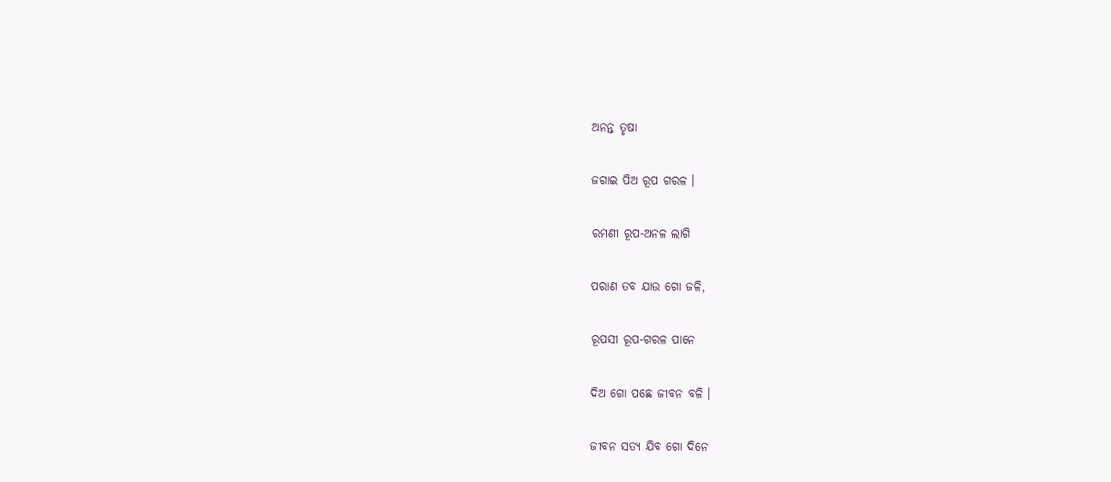ଅନନ୍ତ ତୃଷା

ଜଗାଇ ପିଅ ରୂପ ଗରଳ ।

ରମଣୀ ରୂପ-ଅନଳ ଲାଗି

ପରାଣ ତବ ଯାଉ ଗୋ ଜଳି,

ରୂପସୀ ରୂପ-ଗରଳ ପାନେ

ଦିଅ ଗୋ ପଛେ ଜୀବନ ବଳି ।

ଜୀବନ ସତ୍ୟ ଯିବ ଗୋ ଦିନେ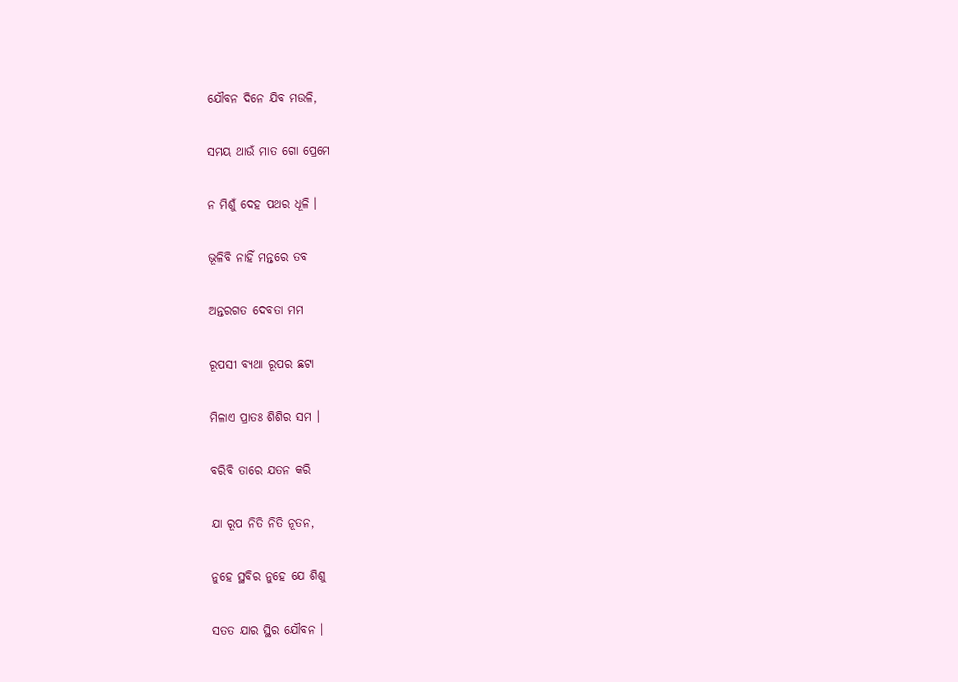ଯୌବନ ଦିନେ ଯିବ ମଉଳି,

ସମୟ ଥାଉଁ ମାତ ଗୋ ପ୍ରେମେ

ନ ମିଶୁଁ ଦେହ ପଥର ଧୂଳି ।

ଭୂଳିବି ନାହିଁ ମନ୍ତରେ ତବ

ଅନ୍ତରଗତ ଦେବତା ମମ

ରୂପସୀ ବ୍ୟଥା ରୂପର ଛଟା

ମିଳାଏ ପ୍ରାତଃ ଶିଶିର ସମ ।

ବରିବି ତାରେ ଯତନ କରି

ଯା ରୂପ ନିତି ନିତି ନୂତନ,

ନୁହେ ସ୍ଥବିର ନୁହେ ଯେ ଶିଶୁ

ସତତ ଯାର ସ୍ଥିର ଯୌବନ ।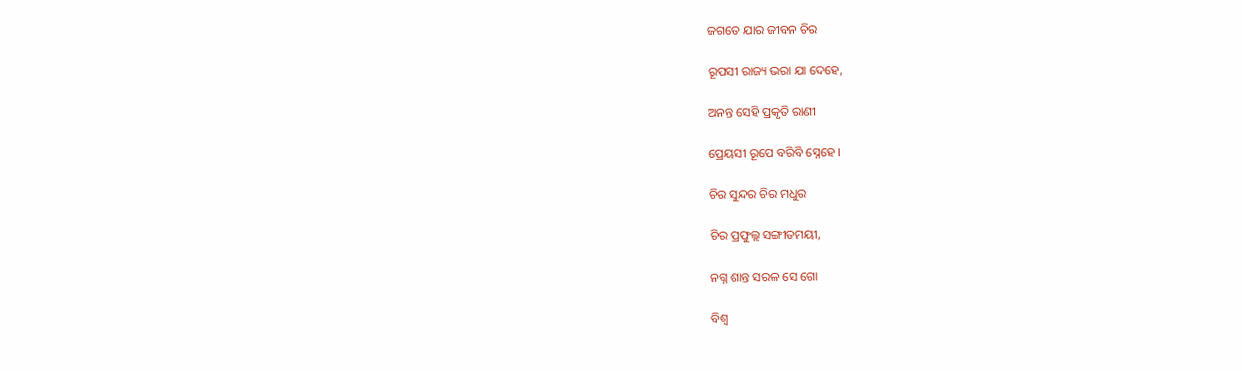ଜଗତେ ଯାର ଜୀବନ ଚିର

ରୂପସୀ ରାଜ୍ୟ ଭରା ଯା ଦେହେ,

ଅନନ୍ତ ସେହି ପ୍ରକୃତି ରାଣୀ

ପ୍ରେୟସୀ ରୂପେ ବରିବି ସ୍ନେହେ ।

ଚିର ସୁନ୍ଦର ଚିର ମଧୁର

ଚିର ପ୍ରଫୁଲ୍ଲ ସଙ୍ଗୀତମୟୀ,

ନଗ୍ନ ଶାନ୍ତ ସରଳ ସେ ଗୋ

ବିଶ୍ୱ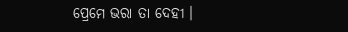ପ୍ରେମେ ଭରା ତା ଦେହୀ ।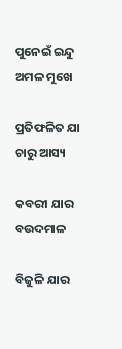ପୁନେଇଁ ଇନ୍ଦୁ ଅମଳ ମୁଖେ

ପ୍ରତିଫଳିତ ଯା ଚାରୁ ଆସ୍ୟ

କବରୀ ଯାର ବଉଦମାଳ

ବିଜୁଳି ଯାର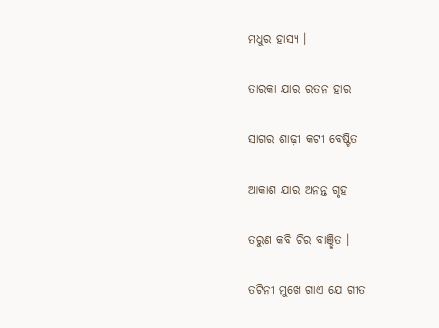ମଧୁର ହାସ୍ୟ ।

ତାରକା ଯାର ରତନ ହାର

ସାଗର ଶାଢ଼ୀ କଟୀ ବେଷ୍ଟିତ

ଆକାଶ ଯାର ଅନନ୍ତ ଗୃହ

ତରୁଣ କବି ଚିର ବାଞ୍ଛିତ ।

ତଟିନୀ ମୁଖେ ଗାଏ ଯେ ଗୀତ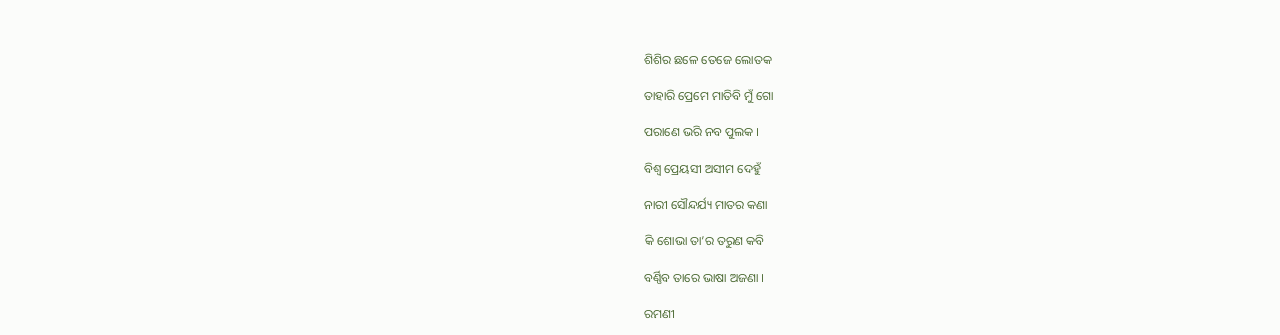ଶିଶିର ଛଳେ ତେଜେ ଲୋତକ

ତାହାରି ପ୍ରେମେ ମାତିବି ମୁଁ ଗୋ

ପରାଣେ ଭରି ନବ ପୁଲକ ।

ବିଶ୍ୱ ପ୍ରେୟସୀ ଅସୀମ ଦେହୁଁ

ନାରୀ ସୌନ୍ଦର୍ଯ୍ୟ ମାତର କଣା

କି ଶୋଭା ତା’ର ତରୁଣ କବି

ବର୍ଣ୍ଣିବ ତାରେ ଭାଷା ଅଜଣା ।

ରମଣୀ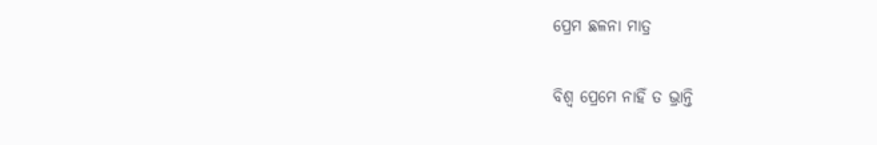ପ୍ରେମ ଛଳନା ମାତ୍ର

ବିଶ୍ୱ ପ୍ରେମେ ନାହିଁ ତ ଭ୍ରାନ୍ତି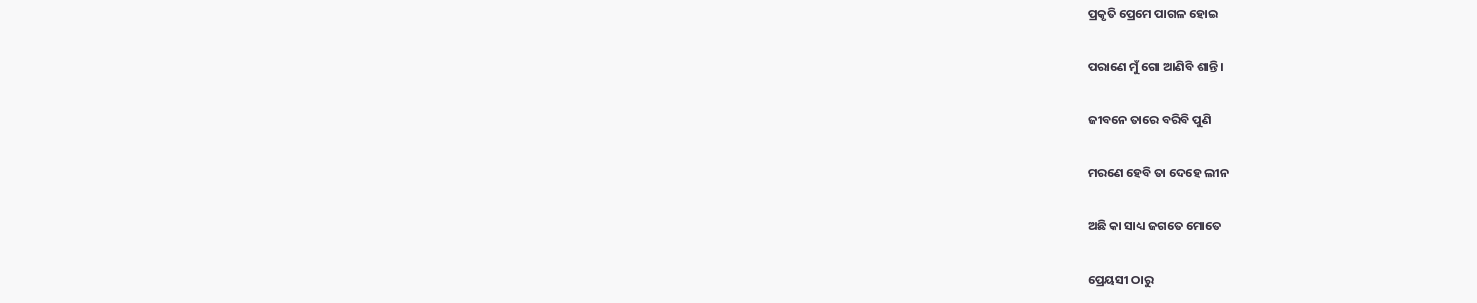ପ୍ରକୃତି ପ୍ରେମେ ପାଗଳ ହୋଇ

ପରାଣେ ମୁଁ ଗୋ ଆଣିବି ଶାନ୍ତି ।

ଜୀବନେ ତାରେ ବରିବି ପୁଣି

ମରଣେ ହେବି ତା ଦେହେ ଲୀନ

ଅଛି କା ସାଧ୍ୟ ଜଗତେ ମୋତେ

ପ୍ରେୟସୀ ଠାରୁ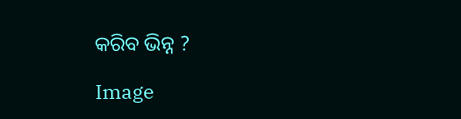କରିବ ଭିନ୍ନ ?

Image